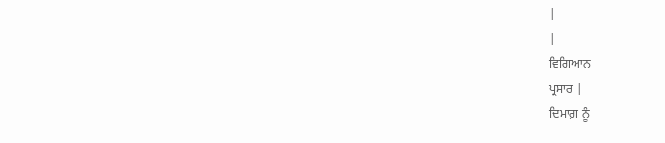|
|
ਵਿਗਿਆਨ
ਪ੍ਰਸਾਰ |
ਦਿਮਾਗ਼ ਨੂੰ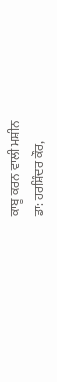ਕਾਬੂ ਕਰਨ ਵਾਲੀ ਮਸ਼ੀਨ
ਡਾ: ਹਰਸ਼ਿੰਦਰ ਕੌਰ,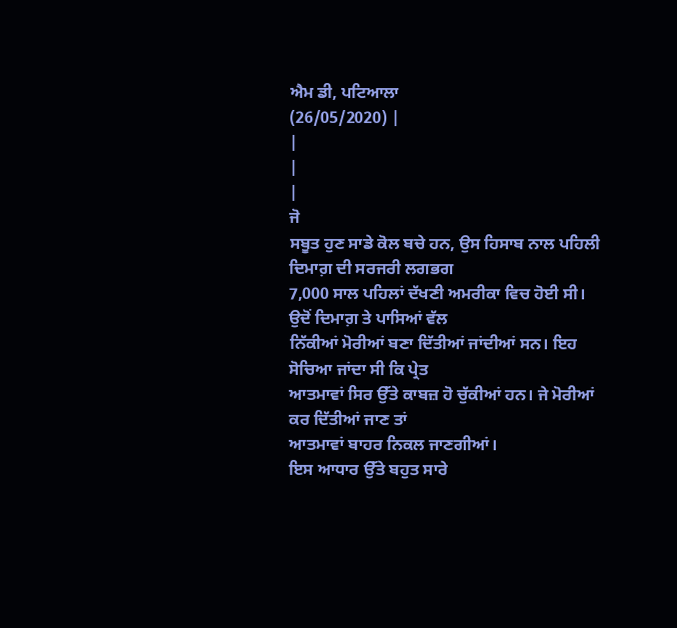ਐਮ ਡੀ, ਪਟਿਆਲਾ
(26/05/2020) |
|
|
|
ਜੋ
ਸਬੂਤ ਹੁਣ ਸਾਡੇ ਕੋਲ ਬਚੇ ਹਨ, ਉਸ ਹਿਸਾਬ ਨਾਲ ਪਹਿਲੀ ਦਿਮਾਗ਼ ਦੀ ਸਰਜਰੀ ਲਗਭਗ
7,000 ਸਾਲ ਪਹਿਲਾਂ ਦੱਖਣੀ ਅਮਰੀਕਾ ਵਿਚ ਹੋਈ ਸੀ। ਉਦੋਂ ਦਿਮਾਗ਼ ਤੇ ਪਾਸਿਆਂ ਵੱਲ
ਨਿੱਕੀਆਂ ਮੋਰੀਆਂ ਬਣਾ ਦਿੱਤੀਆਂ ਜਾਂਦੀਆਂ ਸਨ। ਇਹ ਸੋਚਿਆ ਜਾਂਦਾ ਸੀ ਕਿ ਪ੍ਰੇਤ
ਆਤਮਾਵਾਂ ਸਿਰ ਉੱਤੇ ਕਾਬਜ਼ ਹੋ ਚੁੱਕੀਆਂ ਹਨ। ਜੇ ਮੋਰੀਆਂ ਕਰ ਦਿੱਤੀਆਂ ਜਾਣ ਤਾਂ
ਆਤਮਾਵਾਂ ਬਾਹਰ ਨਿਕਲ ਜਾਣਗੀਆਂ।
ਇਸ ਆਧਾਰ ਉੱਤੇ ਬਹੁਤ ਸਾਰੇ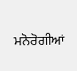ਮਨੋਰੋਗੀਆਂ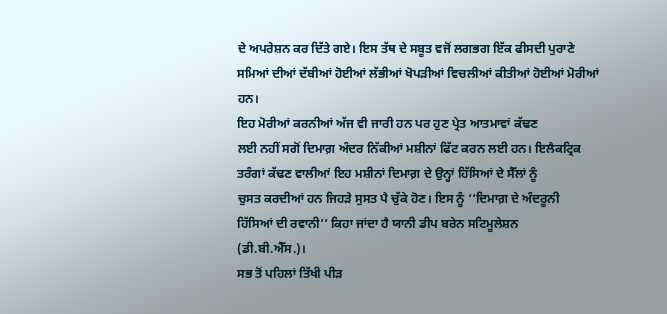ਦੇ ਅਪਰੇਸ਼ਨ ਕਰ ਦਿੱਤੇ ਗਏ। ਇਸ ਤੱਥ ਦੇ ਸਬੂਤ ਵਜੋਂ ਲਗਭਗ ਇੱਕ ਫੀਸਦੀ ਪੁਰਾਣੇ
ਸਮਿਆਂ ਦੀਆਂ ਦੱਬੀਆਂ ਹੋਈਆਂ ਲੱਭੀਆਂ ਖੋਪੜੀਆਂ ਵਿਚਲੀਆਂ ਕੀਤੀਆਂ ਹੋਈਆਂ ਮੋਰੀਆਂ
ਹਨ।
ਇਹ ਮੋਰੀਆਂ ਕਰਨੀਆਂ ਅੱਜ ਵੀ ਜਾਰੀ ਹਨ ਪਰ ਹੁਣ ਪ੍ਰੇਤ ਆਤਮਾਵਾਂ ਕੱਢਣ
ਲਈ ਨਹੀਂ ਸਗੋਂ ਦਿਮਾਗ਼ ਅੰਦਰ ਨਿੱਕੀਆਂ ਮਸ਼ੀਨਾਂ ਫਿੱਟ ਕਰਨ ਲਈ ਹਨ। ਇਲੈਕਟ੍ਰਿਕ
ਤਰੰਗਾਂ ਕੱਢਣ ਵਾਲੀਆਂ ਇਹ ਮਸ਼ੀਨਾਂ ਦਿਮਾਗ਼ ਦੇ ਉਨ੍ਹਾਂ ਹਿੱਸਿਆਂ ਦੇ ਸੈੱਲਾਂ ਨੂੰ
ਚੁਸਤ ਕਰਦੀਆਂ ਹਨ ਜਿਹੜੇ ਸੁਸਤ ਪੈ ਚੁੱਕੇ ਹੋਣ। ਇਸ ਨੂੰ ‘‘ਦਿਮਾਗ਼ ਦੇ ਅੰਦਰੂਨੀ
ਹਿੱਸਿਆਂ ਦੀ ਰਵਾਨੀ’’ ਕਿਹਾ ਜਾਂਦਾ ਹੈ ਯਾਨੀ ਡੀਪ ਬਰੇਨ ਸਟਿਮੂਲੇਸ਼ਨ
(ਡੀ.ਬੀ.ਐੱਸ.)।
ਸਭ ਤੋਂ ਪਹਿਲਾਂ ਤਿੱਖੀ ਪੀੜ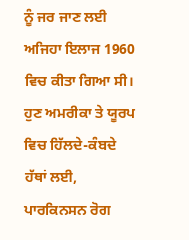ਨੂੰ ਜਰ ਜਾਣ ਲਈ
ਅਜਿਹਾ ਇਲਾਜ 1960 ਵਿਚ ਕੀਤਾ ਗਿਆ ਸੀ। ਹੁਣ ਅਮਰੀਕਾ ਤੇ ਯੂਰਪ ਵਿਚ ਹਿੱਲਦੇ-ਕੰਬਦੇ
ਹੱਥਾਂ ਲਈ, ਪਾਰਕਿਨਸਨ ਰੋਗ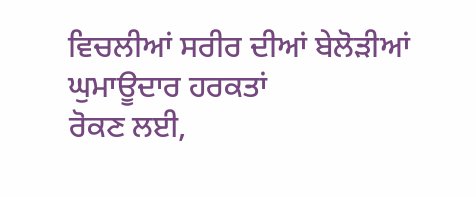ਵਿਚਲੀਆਂ ਸਰੀਰ ਦੀਆਂ ਬੇਲੋੜੀਆਂ ਘੁਮਾਊਦਾਰ ਹਰਕਤਾਂ
ਰੋਕਣ ਲਈ,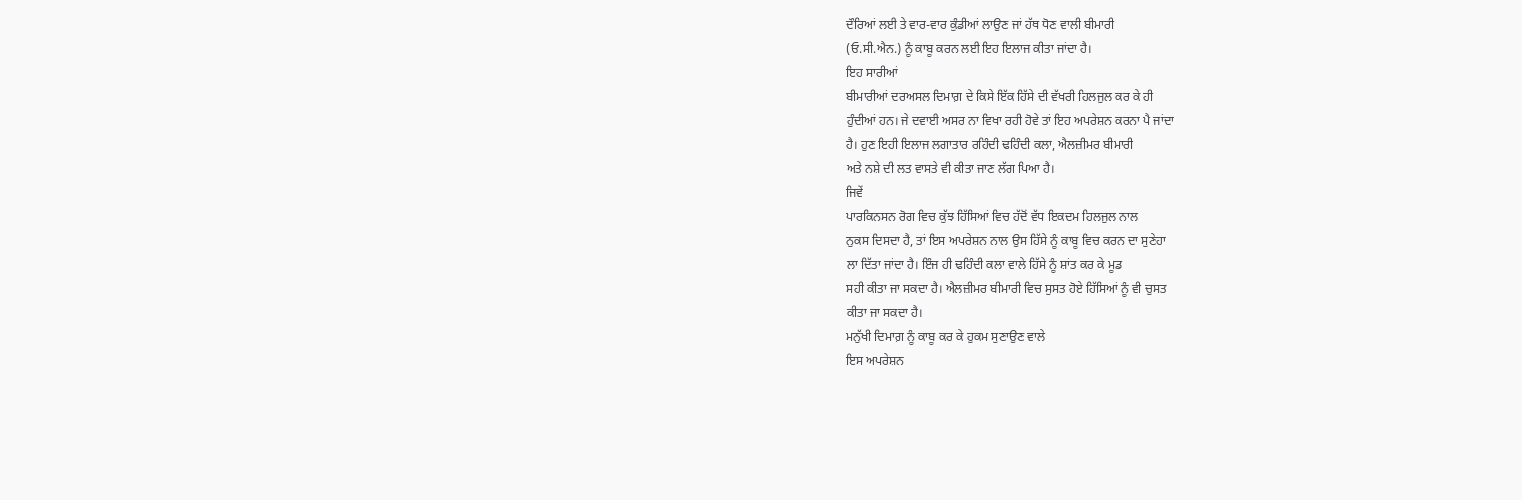ਦੌਰਿਆਂ ਲਈ ਤੇ ਵਾਰ-ਵਾਰ ਕੁੰਡੀਆਂ ਲਾਉਣ ਜਾਂ ਹੱਥ ਧੋਣ ਵਾਲੀ ਬੀਮਾਰੀ
(ਓ.ਸੀ.ਐਨ.) ਨੂੰ ਕਾਬੂ ਕਰਨ ਲਈ ਇਹ ਇਲਾਜ ਕੀਤਾ ਜਾਂਦਾ ਹੈ।
ਇਹ ਸਾਰੀਆਂ
ਬੀਮਾਰੀਆਂ ਦਰਅਸਲ ਦਿਮਾਗ਼ ਦੇ ਕਿਸੇ ਇੱਕ ਹਿੱਸੇ ਦੀ ਵੱਖਰੀ ਹਿਲਜੁਲ ਕਰ ਕੇ ਹੀ
ਹੁੰਦੀਆਂ ਹਨ। ਜੇ ਦਵਾਈ ਅਸਰ ਨਾ ਵਿਖਾ ਰਹੀ ਹੋਵੇ ਤਾਂ ਇਹ ਅਪਰੇਸ਼ਨ ਕਰਨਾ ਪੈ ਜਾਂਦਾ
ਹੈ। ਹੁਣ ਇਹੀ ਇਲਾਜ ਲਗਾਤਾਰ ਰਹਿੰਦੀ ਢਹਿੰਦੀ ਕਲਾ, ਐਲਜ਼ੀਮਰ ਬੀਮਾਰੀ
ਅਤੇ ਨਸ਼ੇ ਦੀ ਲਤ ਵਾਸਤੇ ਵੀ ਕੀਤਾ ਜਾਣ ਲੱਗ ਪਿਆ ਹੈ।
ਜਿਵੇਂ
ਪਾਰਕਿਨਸਨ ਰੋਗ ਵਿਚ ਕੁੱਝ ਹਿੱਸਿਆਂ ਵਿਚ ਹੱਦੋਂ ਵੱਧ ਇਕਦਮ ਹਿਲਜੁਲ ਨਾਲ
ਨੁਕਸ ਦਿਸਦਾ ਹੈ, ਤਾਂ ਇਸ ਅਪਰੇਸ਼ਨ ਨਾਲ ਉਸ ਹਿੱਸੇ ਨੂੰ ਕਾਬੂ ਵਿਚ ਕਰਨ ਦਾ ਸੁਣੇਹਾ
ਲਾ ਦਿੱਤਾ ਜਾਂਦਾ ਹੈ। ਇੰਜ ਹੀ ਢਹਿੰਦੀ ਕਲਾ ਵਾਲੇ ਹਿੱਸੇ ਨੂੰ ਸ਼ਾਂਤ ਕਰ ਕੇ ਮੂਡ
ਸਹੀ ਕੀਤਾ ਜਾ ਸਕਦਾ ਹੈ। ਐਲਜ਼ੀਮਰ ਬੀਮਾਰੀ ਵਿਚ ਸੁਸਤ ਹੋਏ ਹਿੱਸਿਆਂ ਨੂੰ ਵੀ ਚੁਸਤ
ਕੀਤਾ ਜਾ ਸਕਦਾ ਹੈ।
ਮਨੁੱਖੀ ਦਿਮਾਗ਼ ਨੂੰ ਕਾਬੂ ਕਰ ਕੇ ਹੁਕਮ ਸੁਣਾਉਣ ਵਾਲੇ
ਇਸ ਅਪਰੇਸ਼ਨ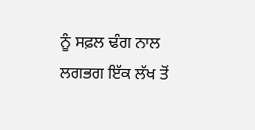ਨੂੰ ਸਫ਼ਲ ਢੰਗ ਨਾਲ ਲਗਭਗ ਇੱਕ ਲੱਖ ਤੋਂ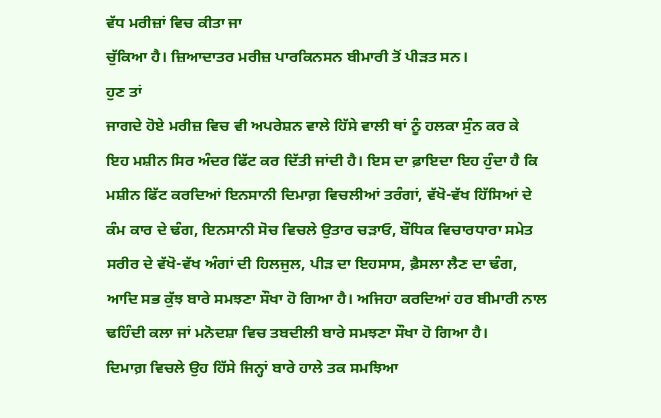ਵੱਧ ਮਰੀਜ਼ਾਂ ਵਿਚ ਕੀਤਾ ਜਾ
ਚੁੱਕਿਆ ਹੈ। ਜ਼ਿਆਦਾਤਰ ਮਰੀਜ਼ ਪਾਰਕਿਨਸਨ ਬੀਮਾਰੀ ਤੋਂ ਪੀੜਤ ਸਨ।
ਹੁਣ ਤਾਂ
ਜਾਗਦੇ ਹੋਏ ਮਰੀਜ਼ ਵਿਚ ਵੀ ਅਪਰੇਸ਼ਨ ਵਾਲੇ ਹਿੱਸੇ ਵਾਲੀ ਥਾਂ ਨੂੰ ਹਲਕਾ ਸੁੰਨ ਕਰ ਕੇ
ਇਹ ਮਸ਼ੀਨ ਸਿਰ ਅੰਦਰ ਫਿੱਟ ਕਰ ਦਿੱਤੀ ਜਾਂਦੀ ਹੈ। ਇਸ ਦਾ ਫ਼ਾਇਦਾ ਇਹ ਹੁੰਦਾ ਹੈ ਕਿ
ਮਸ਼ੀਨ ਫਿੱਟ ਕਰਦਿਆਂ ਇਨਸਾਨੀ ਦਿਮਾਗ਼ ਵਿਚਲੀਆਂ ਤਰੰਗਾਂ, ਵੱਖੋ-ਵੱਖ ਹਿੱਸਿਆਂ ਦੇ
ਕੰਮ ਕਾਰ ਦੇ ਢੰਗ, ਇਨਸਾਨੀ ਸੋਚ ਵਿਚਲੇ ਉਤਾਰ ਚੜਾਓ, ਬੌਧਿਕ ਵਿਚਾਰਧਾਰਾ ਸਮੇਤ
ਸਰੀਰ ਦੇ ਵੱਖੋ-ਵੱਖ ਅੰਗਾਂ ਦੀ ਹਿਲਜੁਲ, ਪੀੜ ਦਾ ਇਹਸਾਸ, ਫ਼ੈਸਲਾ ਲੈਣ ਦਾ ਢੰਗ,
ਆਦਿ ਸਭ ਕੁੱਝ ਬਾਰੇ ਸਮਝਣਾ ਸੌਖਾ ਹੋ ਗਿਆ ਹੈ। ਅਜਿਹਾ ਕਰਦਿਆਂ ਹਰ ਬੀਮਾਰੀ ਨਾਲ
ਢਹਿੰਦੀ ਕਲਾ ਜਾਂ ਮਨੋਦਸ਼ਾ ਵਿਚ ਤਬਦੀਲੀ ਬਾਰੇ ਸਮਝਣਾ ਸੌਖਾ ਹੋ ਗਿਆ ਹੈ।
ਦਿਮਾਗ਼ ਵਿਚਲੇ ਉਹ ਹਿੱਸੇ ਜਿਨ੍ਹਾਂ ਬਾਰੇ ਹਾਲੇ ਤਕ ਸਮਝਿਆ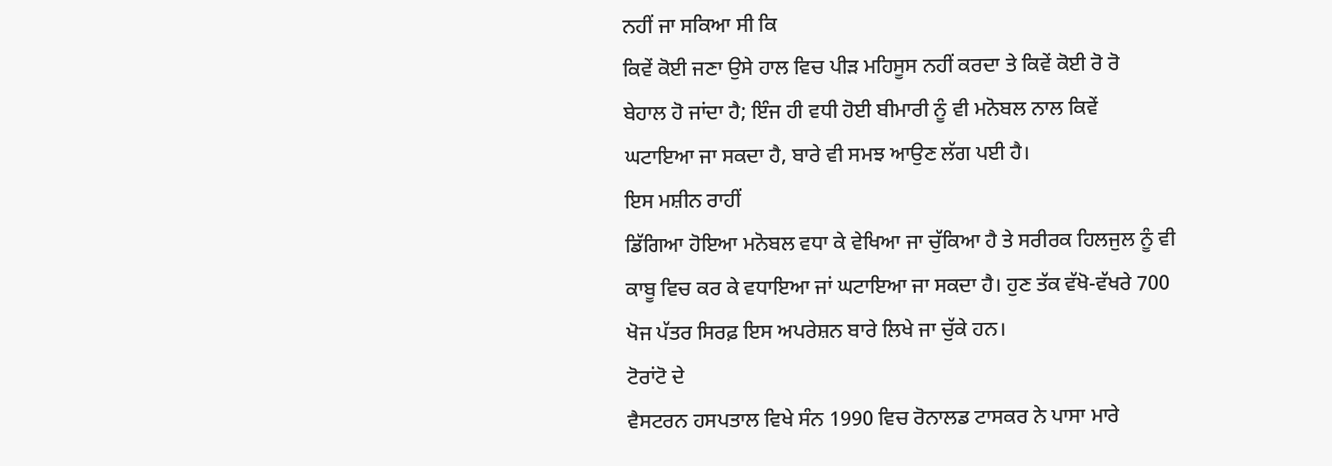ਨਹੀਂ ਜਾ ਸਕਿਆ ਸੀ ਕਿ
ਕਿਵੇਂ ਕੋਈ ਜਣਾ ਉਸੇ ਹਾਲ ਵਿਚ ਪੀੜ ਮਹਿਸੂਸ ਨਹੀਂ ਕਰਦਾ ਤੇ ਕਿਵੇਂ ਕੋਈ ਰੋ ਰੋ
ਬੇਹਾਲ ਹੋ ਜਾਂਦਾ ਹੈ; ਇੰਜ ਹੀ ਵਧੀ ਹੋਈ ਬੀਮਾਰੀ ਨੂੰ ਵੀ ਮਨੋਬਲ ਨਾਲ ਕਿਵੇਂ
ਘਟਾਇਆ ਜਾ ਸਕਦਾ ਹੈ, ਬਾਰੇ ਵੀ ਸਮਝ ਆਉਣ ਲੱਗ ਪਈ ਹੈ।
ਇਸ ਮਸ਼ੀਨ ਰਾਹੀਂ
ਡਿੱਗਿਆ ਹੋਇਆ ਮਨੋਬਲ ਵਧਾ ਕੇ ਵੇਖਿਆ ਜਾ ਚੁੱਕਿਆ ਹੈ ਤੇ ਸਰੀਰਕ ਹਿਲਜੁਲ ਨੂੰ ਵੀ
ਕਾਬੂ ਵਿਚ ਕਰ ਕੇ ਵਧਾਇਆ ਜਾਂ ਘਟਾਇਆ ਜਾ ਸਕਦਾ ਹੈ। ਹੁਣ ਤੱਕ ਵੱਖੋ-ਵੱਖਰੇ 700
ਖੋਜ ਪੱਤਰ ਸਿਰਫ਼ ਇਸ ਅਪਰੇਸ਼ਨ ਬਾਰੇ ਲਿਖੇ ਜਾ ਚੁੱਕੇ ਹਨ।
ਟੋਰਾਂਟੋ ਦੇ
ਵੈਸਟਰਨ ਹਸਪਤਾਲ ਵਿਖੇ ਸੰਨ 1990 ਵਿਚ ਰੋਨਾਲਡ ਟਾਸਕਰ ਨੇ ਪਾਸਾ ਮਾਰੇ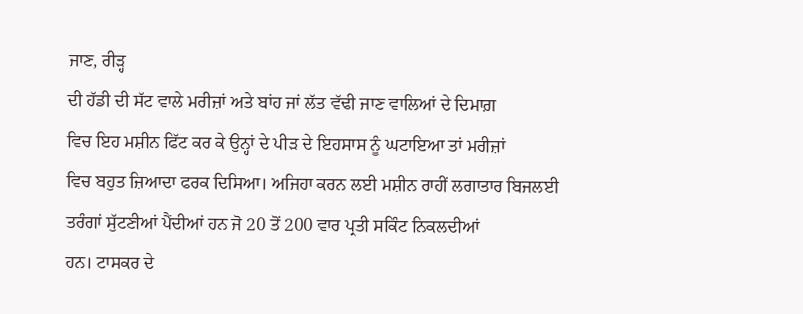ਜਾਣ, ਰੀੜ੍ਹ
ਦੀ ਹੱਡੀ ਦੀ ਸੱਟ ਵਾਲੇ ਮਰੀਜ਼ਾਂ ਅਤੇ ਬਾਂਹ ਜਾਂ ਲੱਤ ਵੱਢੀ ਜਾਣ ਵਾਲਿਆਂ ਦੇ ਦਿਮਾਗ਼
ਵਿਚ ਇਹ ਮਸ਼ੀਨ ਫਿੱਟ ਕਰ ਕੇ ਉਨ੍ਹਾਂ ਦੇ ਪੀੜ ਦੇ ਇਹਸਾਸ ਨੂੰ ਘਟਾਇਆ ਤਾਂ ਮਰੀਜ਼ਾਂ
ਵਿਚ ਬਹੁਤ ਜ਼ਿਆਦਾ ਫਰਕ ਦਿਸਿਆ। ਅਜਿਹਾ ਕਰਨ ਲਈ ਮਸ਼ੀਨ ਰਾਹੀਂ ਲਗਾਤਾਰ ਬਿਜਲਈ
ਤਰੰਗਾਂ ਸੁੱਟਣੀਆਂ ਪੈਂਦੀਆਂ ਹਨ ਜੋ 20 ਤੋਂ 200 ਵਾਰ ਪ੍ਰਤੀ ਸਕਿੰਟ ਨਿਕਲਦੀਆਂ
ਹਨ। ਟਾਸਕਰ ਦੇ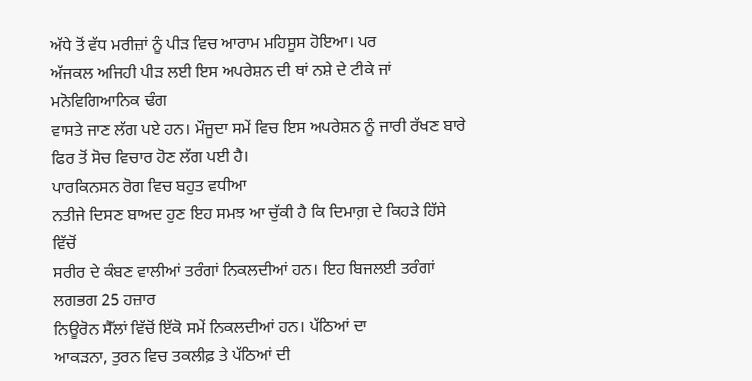ਅੱਧੇ ਤੋਂ ਵੱਧ ਮਰੀਜ਼ਾਂ ਨੂੰ ਪੀੜ ਵਿਚ ਆਰਾਮ ਮਹਿਸੂਸ ਹੋਇਆ। ਪਰ
ਅੱਜਕਲ ਅਜਿਹੀ ਪੀੜ ਲਈ ਇਸ ਅਪਰੇਸ਼ਨ ਦੀ ਥਾਂ ਨਸ਼ੇ ਦੇ ਟੀਕੇ ਜਾਂ ਮਨੋਵਿਗਿਆਨਿਕ ਢੰਗ
ਵਾਸਤੇ ਜਾਣ ਲੱਗ ਪਏ ਹਨ। ਮੌਜੂਦਾ ਸਮੇਂ ਵਿਚ ਇਸ ਅਪਰੇਸ਼ਨ ਨੂੰ ਜਾਰੀ ਰੱਖਣ ਬਾਰੇ
ਫਿਰ ਤੋਂ ਸੋਚ ਵਿਚਾਰ ਹੋਣ ਲੱਗ ਪਈ ਹੈ।
ਪਾਰਕਿਨਸਨ ਰੋਗ ਵਿਚ ਬਹੁਤ ਵਧੀਆ
ਨਤੀਜੇ ਦਿਸਣ ਬਾਅਦ ਹੁਣ ਇਹ ਸਮਝ ਆ ਚੁੱਕੀ ਹੈ ਕਿ ਦਿਮਾਗ਼ ਦੇ ਕਿਹੜੇ ਹਿੱਸੇ ਵਿੱਚੋਂ
ਸਰੀਰ ਦੇ ਕੰਬਣ ਵਾਲੀਆਂ ਤਰੰਗਾਂ ਨਿਕਲਦੀਆਂ ਹਨ। ਇਹ ਬਿਜਲਈ ਤਰੰਗਾਂ ਲਗਭਗ 25 ਹਜ਼ਾਰ
ਨਿਊਰੋਨ ਸੈੱਲਾਂ ਵਿੱਚੋਂ ਇੱਕੋ ਸਮੇਂ ਨਿਕਲਦੀਆਂ ਹਨ। ਪੱਠਿਆਂ ਦਾ
ਆਕੜਨਾ, ਤੁਰਨ ਵਿਚ ਤਕਲੀਫ਼ ਤੇ ਪੱਠਿਆਂ ਦੀ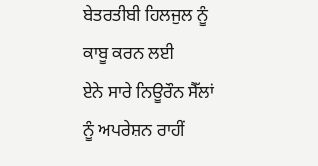ਬੇਤਰਤੀਬੀ ਹਿਲਜੁਲ ਨੂੰ ਕਾਬੂ ਕਰਨ ਲਈ
ਏਨੇ ਸਾਰੇ ਨਿਊਰੌਨ ਸੈੱਲਾਂ ਨੂੰ ਅਪਰੇਸ਼ਨ ਰਾਹੀਂ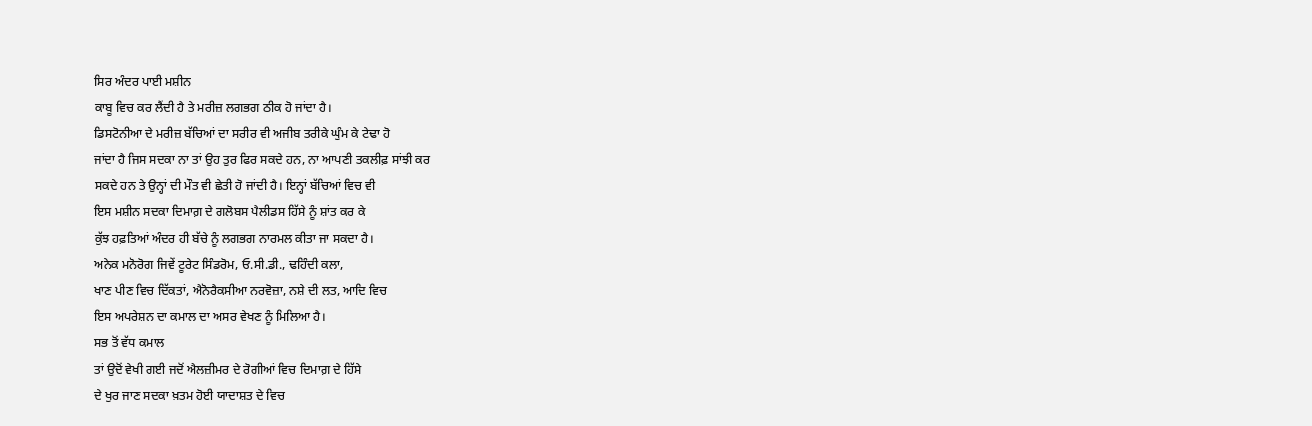ਸਿਰ ਅੰਦਰ ਪਾਈ ਮਸ਼ੀਨ
ਕਾਬੂ ਵਿਚ ਕਰ ਲੈਂਦੀ ਹੈ ਤੇ ਮਰੀਜ਼ ਲਗਭਗ ਠੀਕ ਹੋ ਜਾਂਦਾ ਹੈ।
ਡਿਸਟੋਨੀਆ ਦੇ ਮਰੀਜ਼ ਬੱਚਿਆਂ ਦਾ ਸਰੀਰ ਵੀ ਅਜੀਬ ਤਰੀਕੇ ਘੁੰਮ ਕੇ ਟੇਢਾ ਹੋ
ਜਾਂਦਾ ਹੈ ਜਿਸ ਸਦਕਾ ਨਾ ਤਾਂ ਉਹ ਤੁਰ ਫਿਰ ਸਕਦੇ ਹਨ, ਨਾ ਆਪਣੀ ਤਕਲੀਫ਼ ਸਾਂਝੀ ਕਰ
ਸਕਦੇ ਹਨ ਤੇ ਉਨ੍ਹਾਂ ਦੀ ਮੌਤ ਵੀ ਛੇਤੀ ਹੋ ਜਾਂਦੀ ਹੈ। ਇਨ੍ਹਾਂ ਬੱਚਿਆਂ ਵਿਚ ਵੀ
ਇਸ ਮਸ਼ੀਨ ਸਦਕਾ ਦਿਮਾਗ਼ ਦੇ ਗਲੋਬਸ ਪੈਲੀਡਸ ਹਿੱਸੇ ਨੂੰ ਸ਼ਾਂਤ ਕਰ ਕੇ
ਕੁੱਝ ਹਫ਼ਤਿਆਂ ਅੰਦਰ ਹੀ ਬੱਚੇ ਨੂੰ ਲਗਭਗ ਨਾਰਮਲ ਕੀਤਾ ਜਾ ਸਕਦਾ ਹੈ।
ਅਨੇਕ ਮਨੋਰੋਗ ਜਿਵੇਂ ਟੂਰੇਟ ਸਿੰਡਰੋਮ, ਓ.ਸੀ.ਡੀ., ਢਹਿੰਦੀ ਕਲਾ,
ਖਾਣ ਪੀਣ ਵਿਚ ਦਿੱਕਤਾਂ, ਐਨੋਰੈਕਸੀਆ ਨਰਵੋਜ਼ਾ, ਨਸ਼ੇ ਦੀ ਲਤ, ਆਦਿ ਵਿਚ
ਇਸ ਅਪਰੇਸ਼ਨ ਦਾ ਕਮਾਲ ਦਾ ਅਸਰ ਵੇਖਣ ਨੂੰ ਮਿਲਿਆ ਹੈ।
ਸਭ ਤੋਂ ਵੱਧ ਕਮਾਲ
ਤਾਂ ਉਦੋਂ ਵੇਖੀ ਗਈ ਜਦੋਂ ਐਲਜ਼ੀਮਰ ਦੇ ਰੋਗੀਆਂ ਵਿਚ ਦਿਮਾਗ਼ ਦੇ ਹਿੱਸੇ
ਦੇ ਖੁਰ ਜਾਣ ਸਦਕਾ ਖ਼ਤਮ ਹੋਈ ਯਾਦਾਸ਼ਤ ਦੇ ਵਿਚ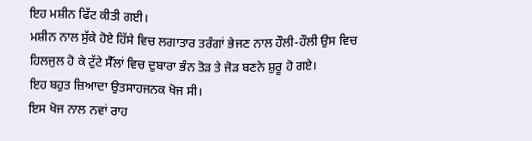ਇਹ ਮਸ਼ੀਨ ਫਿੱਟ ਕੀਤੀ ਗਈ।
ਮਸ਼ੀਨ ਨਾਲ ਸੁੱਕੇ ਹੋਏ ਹਿੱਸੇ ਵਿਚ ਲਗਾਤਾਰ ਤਰੰਗਾਂ ਭੇਜਣ ਨਾਲ ਹੌਲੀ-ਹੌਲੀ ਉਸ ਵਿਚ
ਹਿਲਜੁਲ ਹੋ ਕੇ ਟੁੱਟੇ ਸੈੱਲਾਂ ਵਿਚ ਦੁਬਾਰਾ ਭੰਨ ਤੋੜ ਤੇ ਜੋੜ ਬਣਨੇ ਸ਼ੁਰੂ ਹੋ ਗਏ।
ਇਹ ਬਹੁਤ ਜ਼ਿਆਦਾ ਉਤਸਾਹਜਨਕ ਖੋਜ ਸੀ।
ਇਸ ਖੋਜ ਨਾਲ ਨਵਾਂ ਰਾਹ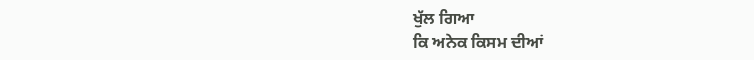ਖੁੱਲ ਗਿਆ
ਕਿ ਅਨੇਕ ਕਿਸਮ ਦੀਆਂ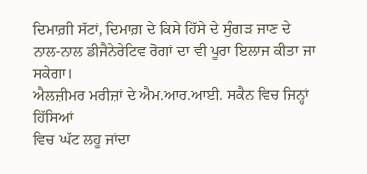ਦਿਮਾਗ਼ੀ ਸੱਟਾਂ, ਦਿਮਾਗ਼ ਦੇ ਕਿਸੇ ਹਿੱਸੇ ਦੇ ਸੁੰਗੜ ਜਾਣ ਦੇ
ਨਾਲ-ਨਾਲ ਡੀਜੈਨੇਰੇਟਿਵ ਰੋਗਾਂ ਦਾ ਵੀ ਪੂਰਾ ਇਲਾਜ ਕੀਤਾ ਜਾ ਸਕੇਗਾ।
ਐਲਜ਼ੀਮਰ ਮਰੀਜ਼ਾਂ ਦੇ ਐਮ.ਆਰ.ਆਈ. ਸਕੈਨ ਵਿਚ ਜਿਨ੍ਹਾਂ ਹਿੱਸਿਆਂ
ਵਿਚ ਘੱਟ ਲਹੂ ਜਾਂਦਾ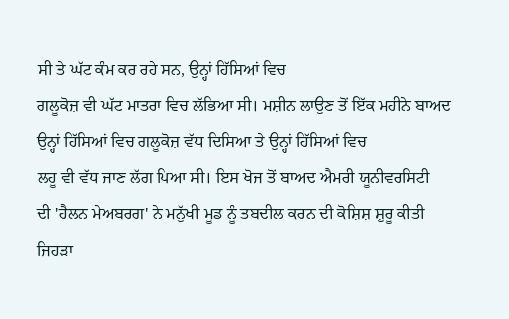ਸੀ ਤੇ ਘੱਟ ਕੰਮ ਕਰ ਰਹੇ ਸਨ, ਉਨ੍ਹਾਂ ਹਿੱਸਿਆਂ ਵਿਚ
ਗਲੂਕੋਜ਼ ਵੀ ਘੱਟ ਮਾਤਰਾ ਵਿਚ ਲੱਭਿਆ ਸੀ। ਮਸ਼ੀਨ ਲਾਉਣ ਤੋਂ ਇੱਕ ਮਹੀਨੇ ਬਾਅਦ
ਉਨ੍ਹਾਂ ਹਿੱਸਿਆਂ ਵਿਚ ਗਲੂਕੋਜ਼ ਵੱਧ ਦਿਸਿਆ ਤੇ ਉਨ੍ਹਾਂ ਹਿੱਸਿਆਂ ਵਿਚ
ਲਹੂ ਵੀ ਵੱਧ ਜਾਣ ਲੱਗ ਪਿਆ ਸੀ। ਇਸ ਖੋਜ ਤੋਂ ਬਾਅਦ ਐਮਰੀ ਯੂਨੀਵਰਸਿਟੀ
ਦੀ 'ਹੈਲਨ ਮੇਅਬਰਗ' ਨੇ ਮਨੁੱਖੀ ਮੂਡ ਨੂੰ ਤਬਦੀਲ ਕਰਨ ਦੀ ਕੋਸ਼ਿਸ਼ ਸ਼ੁਰੂ ਕੀਤੀ
ਜਿਹੜਾ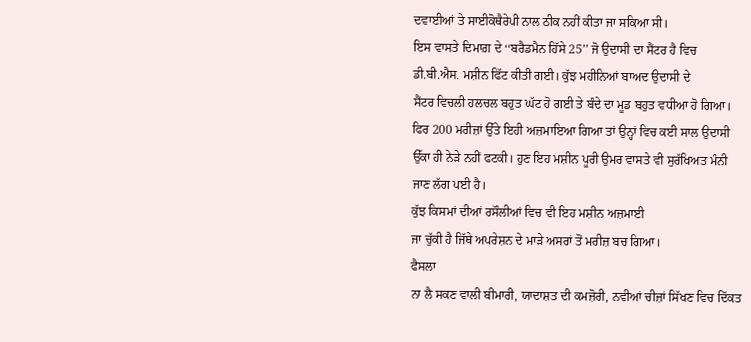ਦਵਾਈਆਂ ਤੇ ਸਾਈਕੋਥੈਰੇਪੀ ਨਾਲ ਠੀਕ ਨਹੀਂ ਕੀਤਾ ਜਾ ਸਕਿਆ ਸੀ।
ਇਸ ਵਾਸਤੇ ਦਿਮਾਗ਼ ਦੇ ‘‘ਬਰੈਡਮੈਨ ਹਿੱਸੇ 25’’ ਜੋ ਉਦਾਸੀ ਦਾ ਸੈਂਟਰ ਹੈ ਵਿਚ
ਡੀ.ਬੀ.ਐਸ. ਮਸ਼ੀਨ ਫਿੱਟ ਕੀਤੀ ਗਈ। ਕੁੱਝ ਮਹੀਨਿਆਂ ਬਾਅਦ ਉਦਾਸੀ ਦੇ
ਸੈਂਟਰ ਵਿਚਲੀ ਹਲਚਲ ਬਹੁਤ ਘੱਟ ਹੋ ਗਈ ਤੇ ਬੰਦੇ ਦਾ ਮੂਡ ਬਹੁਤ ਵਧੀਆ ਹੋ ਗਿਆ।
ਫਿਰ 200 ਮਰੀਜ਼ਾਂ ਉੱਤੇ ਇਹੀ ਅਜ਼ਮਾਇਆ ਗਿਆ ਤਾਂ ਉਨ੍ਹਾਂ ਵਿਚ ਕਈ ਸਾਲ ਉਦਾਸੀ
ਉੱਕਾ ਹੀ ਨੇੜੇ ਨਹੀਂ ਫਟਕੀ। ਹੁਣ ਇਹ ਮਸ਼ੀਨ ਪੂਰੀ ਉਮਰ ਵਾਸਤੇ ਵੀ ਸੁਰੱਖਿਅਤ ਮੰਨੀ
ਜਾਣ ਲੱਗ ਪਈ ਹੈ।
ਕੁੱਝ ਕਿਸਮਾਂ ਦੀਆਂ ਰਸੌਲੀਆਂ ਵਿਚ ਵੀ ਇਹ ਮਸ਼ੀਨ ਅਜ਼ਮਾਈ
ਜਾ ਚੁੱਕੀ ਹੈ ਜਿੱਥੇ ਅਪਰੇਸ਼ਨ ਦੇ ਮਾੜੇ ਅਸਰਾਂ ਤੋਂ ਮਰੀਜ਼ ਬਚ ਗਿਆ।
ਫੈਸਲਾ
ਨਾ ਲੈ ਸਕਣ ਵਾਲੀ ਬੀਮਾਰੀ, ਯਾਦਾਸ਼ਤ ਦੀ ਕਮਜ਼ੋਰੀ, ਨਵੀਆਂ ਚੀਜ਼ਾਂ ਸਿੱਖਣ ਵਿਚ ਦਿੱਕਤ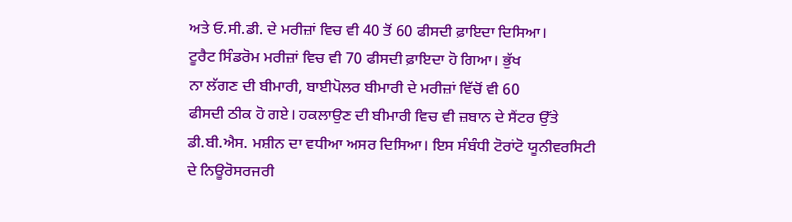ਅਤੇ ਓ.ਸੀ.ਡੀ. ਦੇ ਮਰੀਜ਼ਾਂ ਵਿਚ ਵੀ 40 ਤੋਂ 60 ਫੀਸਦੀ ਫ਼ਾਇਦਾ ਦਿਸਿਆ।
ਟੂਰੈਟ ਸਿੰਡਰੋਮ ਮਰੀਜ਼ਾਂ ਵਿਚ ਵੀ 70 ਫੀਸਦੀ ਫ਼ਾਇਦਾ ਹੋ ਗਿਆ। ਭੁੱਖ
ਨਾ ਲੱਗਣ ਦੀ ਬੀਮਾਰੀ, ਬਾਈਪੋਲਰ ਬੀਮਾਰੀ ਦੇ ਮਰੀਜ਼ਾਂ ਵਿੱਚੋਂ ਵੀ 60
ਫੀਸਦੀ ਠੀਕ ਹੋ ਗਏ। ਹਕਲਾਉਣ ਦੀ ਬੀਮਾਰੀ ਵਿਚ ਵੀ ਜ਼ਬਾਨ ਦੇ ਸੈਂਟਰ ਉੱਤੇ
ਡੀ.ਬੀ.ਐਸ. ਮਸ਼ੀਨ ਦਾ ਵਧੀਆ ਅਸਰ ਦਿਸਿਆ। ਇਸ ਸੰਬੰਧੀ ਟੋਰਾਂਟੋ ਯੂਨੀਵਰਸਿਟੀ
ਦੇ ਨਿਊਰੋਸਰਜਰੀ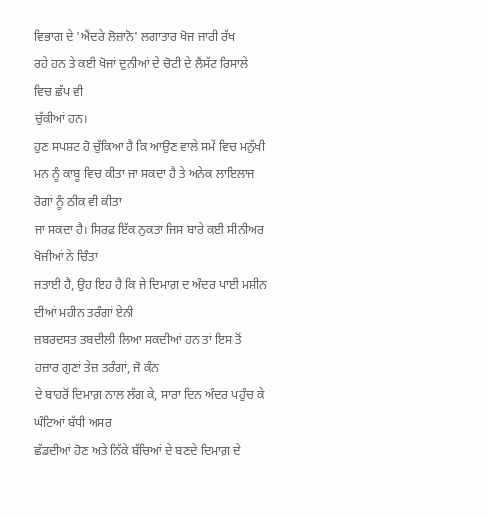ਵਿਭਾਗ ਦੇ 'ਐਂਦਰੇ ਲੋਜ਼ਾਨੋ' ਲਗਾਤਾਰ ਖੋਜ ਜਾਰੀ ਰੱਖ
ਰਹੇ ਹਨ ਤੇ ਕਈ ਖੋਜਾਂ ਦੁਨੀਆਂ ਦੇ ਚੋਟੀ ਦੇ ਲੈਂਸੱਟ ਰਿਸਾਲੇ ਵਿਚ ਛੱਪ ਵੀ
ਚੁੱਕੀਆਂ ਹਨ।
ਹੁਣ ਸਪਸ਼ਟ ਹੋ ਚੁੱਕਿਆ ਹੈ ਕਿ ਆਉਣ ਵਾਲੇ ਸਮੇਂ ਵਿਚ ਮਨੁੱਖੀ
ਮਨ ਨੂੰ ਕਾਬੂ ਵਿਚ ਕੀਤਾ ਜਾ ਸਕਦਾ ਹੈ ਤੇ ਅਨੇਕ ਲਾਇਲਾਜ ਰੋਗਾਂ ਨੂੰ ਠੀਕ ਵੀ ਕੀਤਾ
ਜਾ ਸਕਦਾ ਹੈ। ਸਿਰਫ਼ ਇੱਕ ਨੁਕਤਾ ਜਿਸ ਬਾਰੇ ਕਈ ਸੀਨੀਅਰ ਖੋਜੀਆਂ ਨੇ ਚਿੰਤਾ
ਜਤਾਈ ਹੈ, ਉਹ ਇਹ ਹੈ ਕਿ ਜੇ ਦਿਮਾਗ਼ ਦ ਅੰਦਰ ਪਾਈ ਮਸ਼ੀਨ ਦੀਆਂ ਮਹੀਨ ਤਰੰਗਾਂ ਏਨੀ
ਜ਼ਬਰਦਸਤ ਤਬਦੀਲੀ ਲਿਆ ਸਕਦੀਆਂ ਹਨ ਤਾਂ ਇਸ ਤੋਂ ਹਜ਼ਾਰ ਗੁਣਾਂ ਤੇਜ਼ ਤਰੰਗਾਂ, ਜੋ ਕੰਨ
ਦੇ ਬਾਹਰੋਂ ਦਿਮਾਗ਼ ਨਾਲ ਲੱਗ ਕੇ, ਸਾਰਾ ਦਿਨ ਅੰਦਰ ਪਹੁੰਚ ਕੇ ਘੰਟਿਆਂ ਬੱਧੀ ਅਸਰ
ਛੱਡਦੀਆਂ ਹੋਣ ਅਤੇ ਨਿੱਕੇ ਬੱਚਿਆਂ ਦੇ ਬਣਦੇ ਦਿਮਾਗ਼ ਦੇ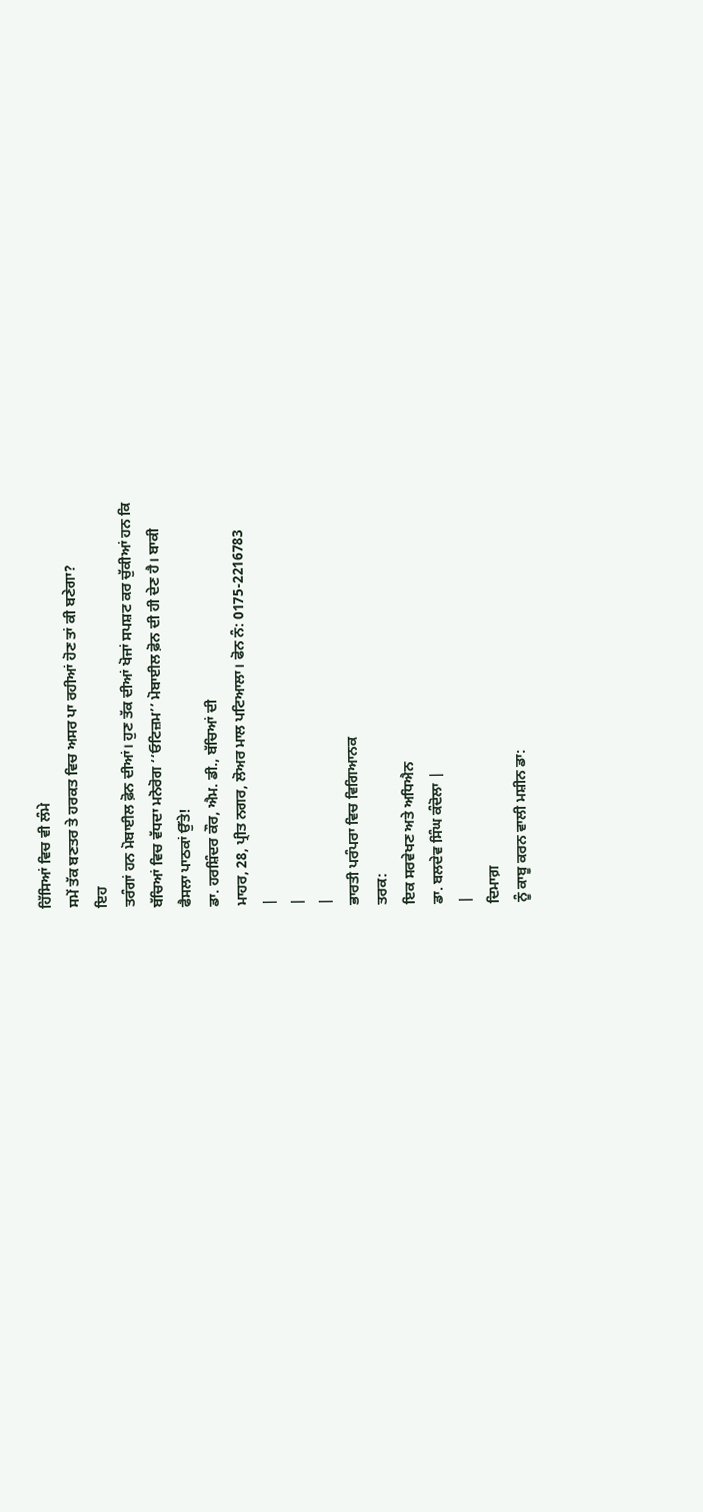ਹਿੱਸਿਆਂ ਵਿਚ ਵੀ ਲੰਮੇ
ਸਮੇਂ ਤੱਕ ਬਣਤਰ ਤੇ ਹਰਕਤ ਵਿਚ ਅਸਰ ਪਾ ਰਹੀਆਂ ਹੋਣ ਤਾਂ ਕੀ ਬਣੇਗਾ?
ਇਹ
ਤਰੰਗਾਂ ਹਨ ਮੋਬਾਈਲ ਫ਼ੋਨ ਦੀਆਂ। ਹੁਣ ਤੱਕ ਦੀਆਂ ਖੋਜਾਂ ਸਪਸ਼ਟ ਕਰ ਚੁੱਕੀਆਂ ਹਨ ਕਿ
ਬੱਚਿਆਂ ਵਿਚ ਵੱਧਦਾ ਮਨੋਰੋਗ ‘‘ਓਟਿਜ਼ਮ’’ ਮੋਬਾਈਲ ਫ਼ੋਨ ਦੀ ਹੀ ਦੇਣ ਹੈ। ਬਾਕੀ
ਫੈਸਲਾ ਪਾਠਕਾਂ ਉੱਤੇ!
ਡਾ. ਹਰਸ਼ਿੰਦਰ ਕੌਰ, ਐਮ. ਡੀ., ਬੱਚਿਆਂ ਦੀ
ਮਾਹਰ, 28, ਪ੍ਰੀਤ ਨਗਰ, ਲੋਅਰ ਮਾਲ ਪਟਿਆਲਾ। ਫੋਨ ਨੰ: 0175-2216783
|
|
|
ਭਾਰਤੀ ਪਰੰਪਰਾ ਵਿਚ ਵਿਗਿਆਨਕ
ਤਰਕ:
ਇਕ ਸਰਵੇਖਣ ਅਤੇ ਅਧਿਐਨ
ਡਾ. ਬਲਦੇਵ ਸਿੰਘ ਕੰਦੋਲਾ |
|
ਦਿਮਾਗ਼
ਨੂੰ ਕਾਬੂ ਕਰਨ ਵਾਲੀ ਮਸ਼ੀਨ ਡਾ: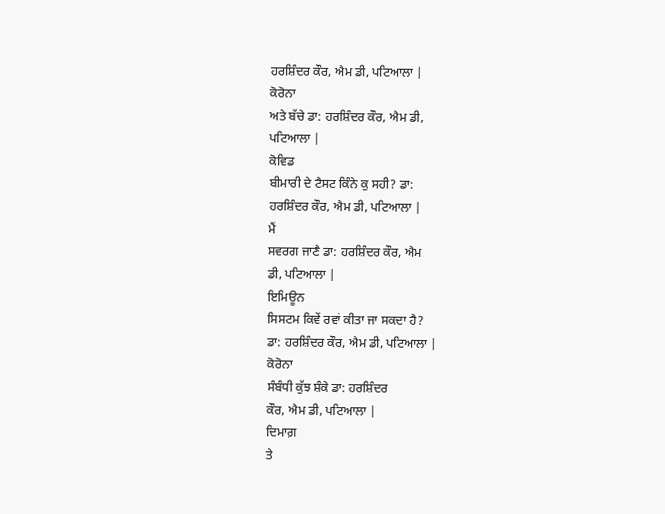ਹਰਸ਼ਿੰਦਰ ਕੌਰ, ਐਮ ਡੀ, ਪਟਿਆਲਾ |
ਕੋਰੋਨਾ
ਅਤੇ ਬੱਚੇ ਡਾ: ਹਰਸ਼ਿੰਦਰ ਕੌਰ, ਐਮ ਡੀ,
ਪਟਿਆਲਾ |
ਕੋਵਿਡ
ਬੀਮਾਰੀ ਦੇ ਟੈਸਟ ਕਿੰਨੇ ਕੁ ਸਹੀ? ਡਾ:
ਹਰਸ਼ਿੰਦਰ ਕੌਰ, ਐਮ ਡੀ, ਪਟਿਆਲਾ |
ਮੈਂ
ਸਵਰਗ ਜਾਣੈ ਡਾ: ਹਰਸ਼ਿੰਦਰ ਕੌਰ, ਐਮ
ਡੀ, ਪਟਿਆਲਾ |
ਇਮਿਊਨ
ਸਿਸਟਮ ਕਿਵੇਂ ਰਵਾਂ ਕੀਤਾ ਜਾ ਸਕਦਾ ਹੈ?
ਡਾ: ਹਰਸ਼ਿੰਦਰ ਕੌਰ, ਐਮ ਡੀ, ਪਟਿਆਲਾ |
ਕੋਰੋਨਾ
ਸੰਬੰਧੀ ਕੁੱਝ ਸ਼ੰਕੇ ਡਾ: ਹਰਸ਼ਿੰਦਰ
ਕੌਰ, ਐਮ ਡੀ, ਪਟਿਆਲਾ |
ਦਿਮਾਗ਼
ਤੇ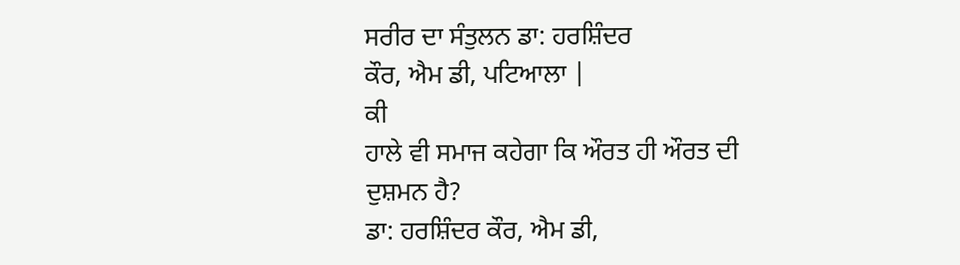ਸਰੀਰ ਦਾ ਸੰਤੁਲਨ ਡਾ: ਹਰਸ਼ਿੰਦਰ
ਕੌਰ, ਐਮ ਡੀ, ਪਟਿਆਲਾ |
ਕੀ
ਹਾਲੇ ਵੀ ਸਮਾਜ ਕਹੇਗਾ ਕਿ ਔਰਤ ਹੀ ਔਰਤ ਦੀ ਦੁਸ਼ਮਨ ਹੈ?
ਡਾ: ਹਰਸ਼ਿੰਦਰ ਕੌਰ, ਐਮ ਡੀ,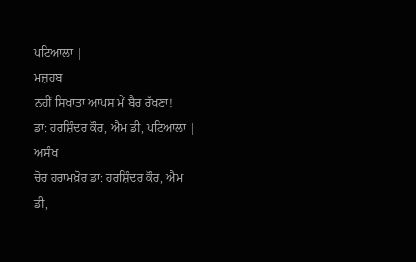ਪਟਿਆਲਾ |
ਮਜ਼ਹਬ
ਨਹੀਂ ਸਿਖਾਤਾ ਆਪਸ ਮੇਂ ਬੈਰ ਰੱਖਣਾ!
ਡਾ: ਹਰਸ਼ਿੰਦਰ ਕੌਰ, ਐਮ ਡੀ, ਪਟਿਆਲਾ |
ਅਸੰਖ
ਚੋਰ ਹਰਾਮਖ਼ੋਰ ਡਾ: ਹਰਸ਼ਿੰਦਰ ਕੌਰ, ਐਮ
ਡੀ,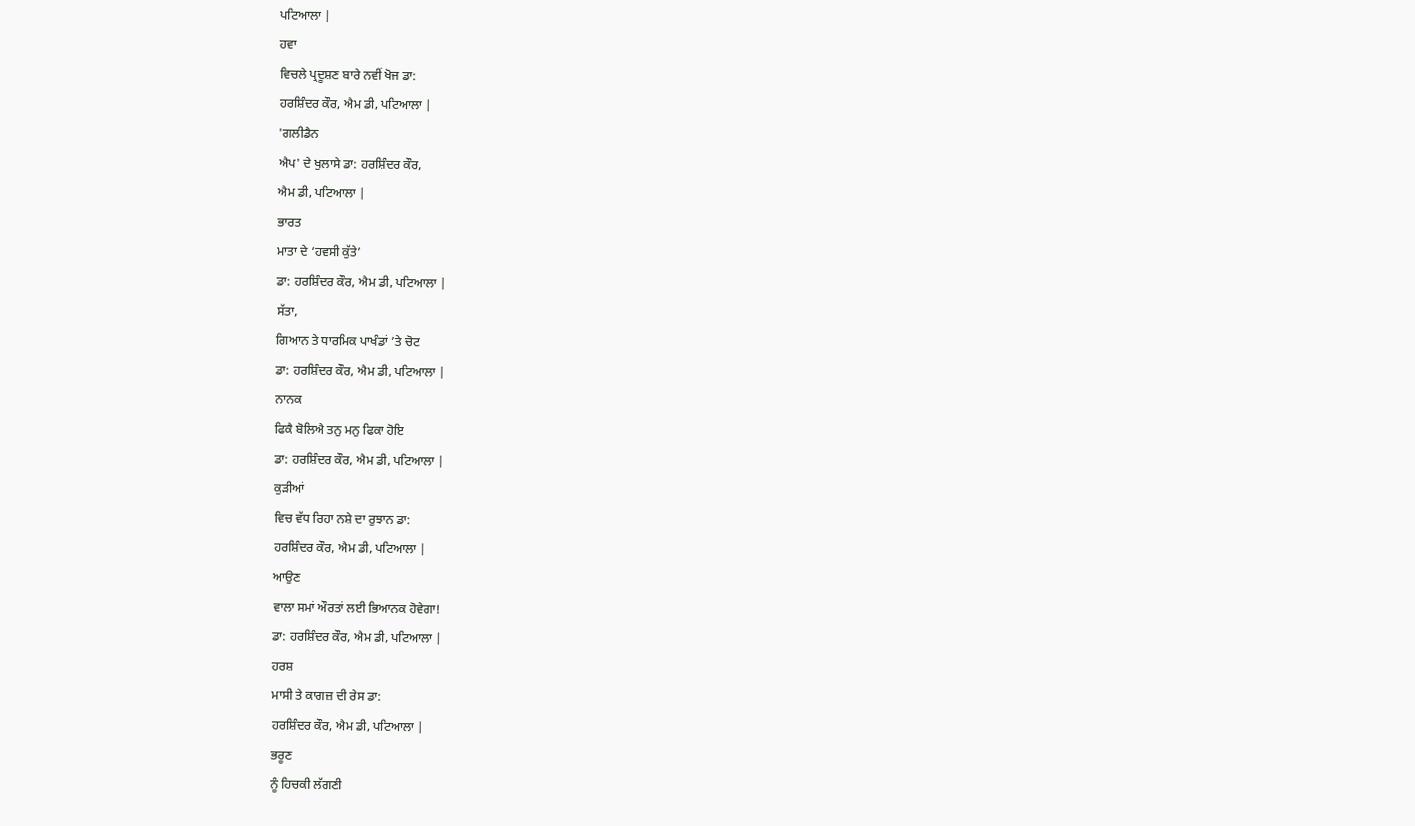ਪਟਿਆਲਾ |
ਹਵਾ
ਵਿਚਲੇ ਪ੍ਰਦੂਸ਼ਣ ਬਾਰੇ ਨਵੀਂ ਖੋਜ ਡਾ:
ਹਰਸ਼ਿੰਦਰ ਕੌਰ, ਐਮ ਡੀ, ਪਟਿਆਲਾ |
'ਗਲੀਡੈਨ
ਐਪ' ਦੇ ਖੁਲਾਸੇ ਡਾ: ਹਰਸ਼ਿੰਦਰ ਕੌਰ,
ਐਮ ਡੀ, ਪਟਿਆਲਾ |
ਭਾਰਤ
ਮਾਤਾ ਦੇ ‘ਹਵਸੀ ਕੁੱਤੇ’
ਡਾ: ਹਰਸ਼ਿੰਦਰ ਕੌਰ, ਐਮ ਡੀ, ਪਟਿਆਲਾ |
ਸੱਤਾ,
ਗਿਆਨ ਤੇ ਧਾਰਮਿਕ ਪਾਖੰਡਾਂ ’ਤੇ ਚੋਟ
ਡਾ: ਹਰਸ਼ਿੰਦਰ ਕੌਰ, ਐਮ ਡੀ, ਪਟਿਆਲਾ |
ਨਾਨਕ
ਫਿਕੈ ਬੋਲਿਐ ਤਨੁ ਮਨੁ ਫਿਕਾ ਹੋਇ
ਡਾ: ਹਰਸ਼ਿੰਦਰ ਕੌਰ, ਐਮ ਡੀ, ਪਟਿਆਲਾ |
ਕੁੜੀਆਂ
ਵਿਚ ਵੱਧ ਰਿਹਾ ਨਸ਼ੇ ਦਾ ਰੁਝਾਨ ਡਾ:
ਹਰਸ਼ਿੰਦਰ ਕੌਰ, ਐਮ ਡੀ, ਪਟਿਆਲਾ |
ਆਉਣ
ਵਾਲਾ ਸਮਾਂ ਔਰਤਾਂ ਲਈ ਭਿਆਨਕ ਹੋਵੇਗਾ!
ਡਾ: ਹਰਸ਼ਿੰਦਰ ਕੌਰ, ਐਮ ਡੀ, ਪਟਿਆਲਾ |
ਹਰਸ਼
ਮਾਸੀ ਤੇ ਕਾਗਜ਼ ਦੀ ਰੇਸ ਡਾ:
ਹਰਸ਼ਿੰਦਰ ਕੌਰ, ਐਮ ਡੀ, ਪਟਿਆਲਾ |
ਭਰੂਣ
ਨੂੰ ਹਿਚਕੀ ਲੱਗਣੀ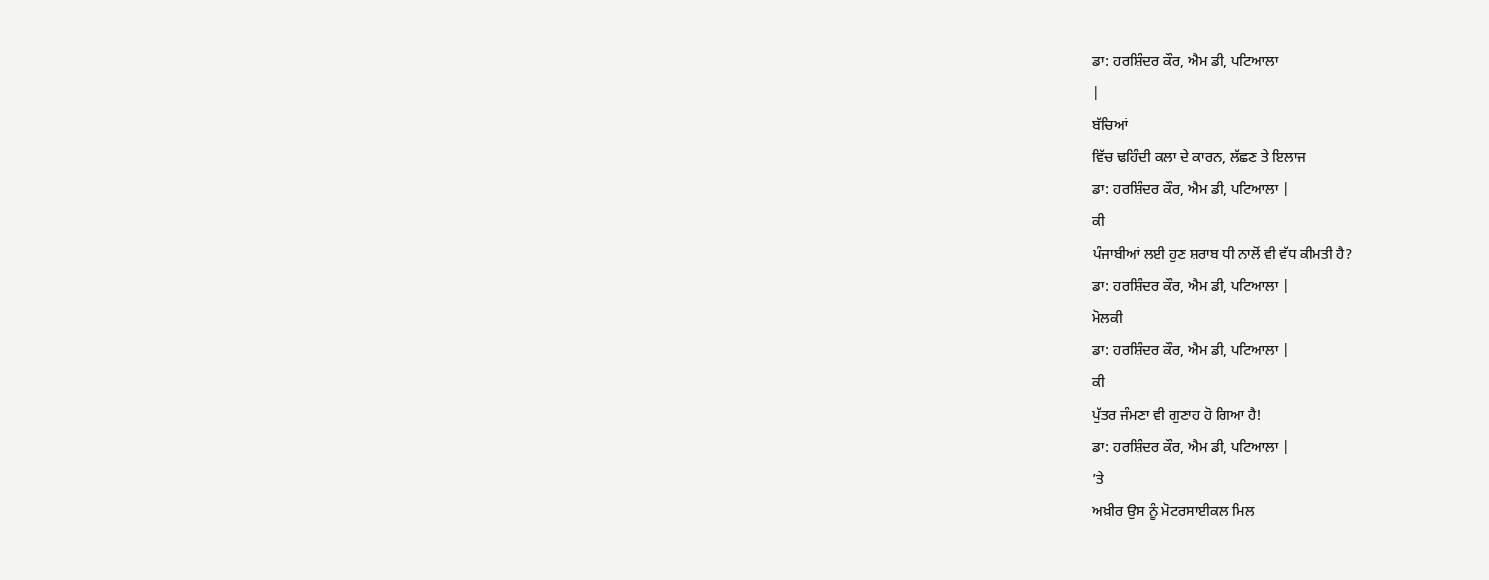ਡਾ: ਹਰਸ਼ਿੰਦਰ ਕੌਰ, ਐਮ ਡੀ, ਪਟਿਆਲਾ
|
ਬੱਚਿਆਂ
ਵਿੱਚ ਢਹਿੰਦੀ ਕਲਾ ਦੇ ਕਾਰਨ, ਲੱਛਣ ਤੇ ਇਲਾਜ
ਡਾ: ਹਰਸ਼ਿੰਦਰ ਕੌਰ, ਐਮ ਡੀ, ਪਟਿਆਲਾ |
ਕੀ
ਪੰਜਾਬੀਆਂ ਲਈ ਹੁਣ ਸ਼ਰਾਬ ਧੀ ਨਾਲੋਂ ਵੀ ਵੱਧ ਕੀਮਤੀ ਹੈ?
ਡਾ: ਹਰਸ਼ਿੰਦਰ ਕੌਰ, ਐਮ ਡੀ, ਪਟਿਆਲਾ |
ਮੋਲਕੀ
ਡਾ: ਹਰਸ਼ਿੰਦਰ ਕੌਰ, ਐਮ ਡੀ, ਪਟਿਆਲਾ |
ਕੀ
ਪੁੱਤਰ ਜੰਮਣਾ ਵੀ ਗੁਣਾਹ ਹੋ ਗਿਆ ਹੈ!
ਡਾ: ਹਰਸ਼ਿੰਦਰ ਕੌਰ, ਐਮ ਡੀ, ਪਟਿਆਲਾ |
’ਤੇ
ਅਖ਼ੀਰ ਉਸ ਨੂੰ ਮੋਟਰਸਾਈਕਲ ਮਿਲ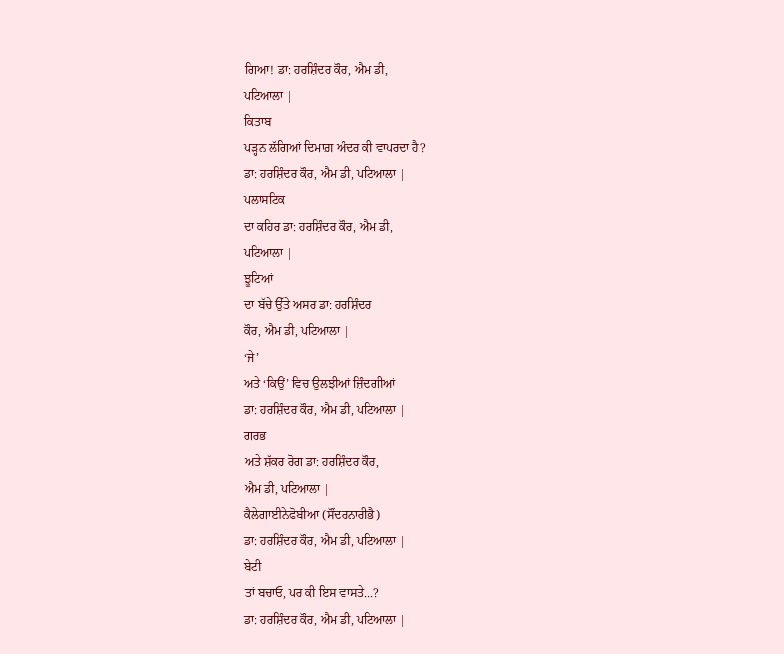ਗਿਆ! ਡਾ: ਹਰਸ਼ਿੰਦਰ ਕੌਰ, ਐਮ ਡੀ,
ਪਟਿਆਲਾ |
ਕਿਤਾਬ
ਪੜ੍ਹਨ ਲੱਗਿਆਂ ਦਿਮਾਗ਼ ਅੰਦਰ ਕੀ ਵਾਪਰਦਾ ਹੈ?
ਡਾ: ਹਰਸ਼ਿੰਦਰ ਕੌਰ, ਐਮ ਡੀ, ਪਟਿਆਲਾ |
ਪਲਾਸਟਿਕ
ਦਾ ਕਹਿਰ ਡਾ: ਹਰਸ਼ਿੰਦਰ ਕੌਰ, ਐਮ ਡੀ,
ਪਟਿਆਲਾ |
ਝੂਟਿਆਂ
ਦਾ ਬੱਚੇ ਉੱਤੇ ਅਸਰ ਡਾ: ਹਰਸ਼ਿੰਦਰ
ਕੌਰ, ਐਮ ਡੀ, ਪਟਿਆਲਾ |
‘ਜੇ’
ਅਤੇ ‘ਕਿਉਂ’ ਵਿਚ ਉਲਝੀਆਂ ਜ਼ਿੰਦਗੀਆਂ
ਡਾ: ਹਰਸ਼ਿੰਦਰ ਕੌਰ, ਐਮ ਡੀ, ਪਟਿਆਲਾ |
ਗਰਭ
ਅਤੇ ਸ਼ੱਕਰ ਰੋਗ ਡਾ: ਹਰਸ਼ਿੰਦਰ ਕੌਰ,
ਐਮ ਡੀ, ਪਟਿਆਲਾ |
ਕੈਲੇਗਾਈਨੇਫੋਬੀਆ (ਸੌਂਦਰਨਾਰੀਭੈ)
ਡਾ: ਹਰਸ਼ਿੰਦਰ ਕੌਰ, ਐਮ ਡੀ, ਪਟਿਆਲਾ |
ਬੇਟੀ
ਤਾਂ ਬਚਾਓ, ਪਰ ਕੀ ਇਸ ਵਾਸਤੇ...?
ਡਾ: ਹਰਸ਼ਿੰਦਰ ਕੌਰ, ਐਮ ਡੀ, ਪਟਿਆਲਾ |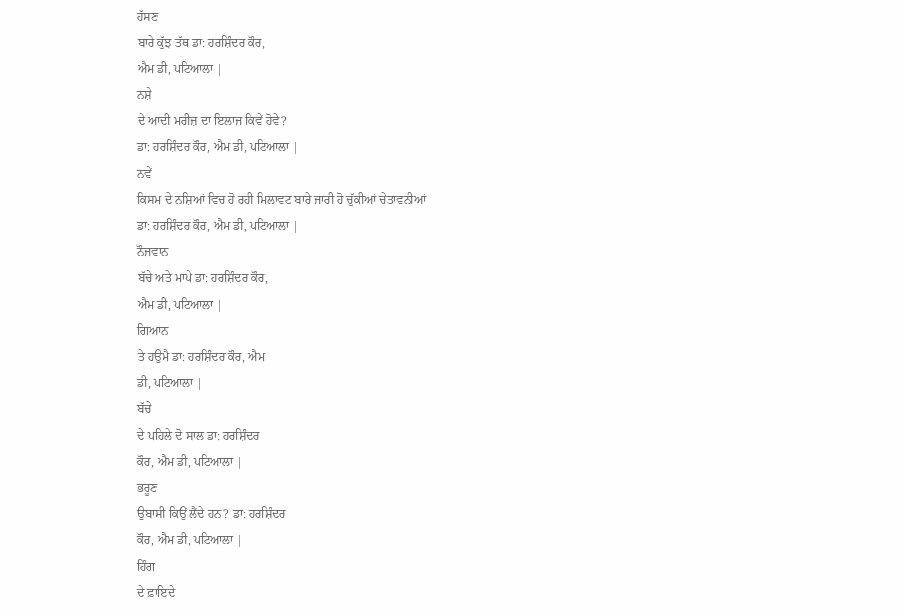ਹੱਸਣ
ਬਾਰੇ ਕੁੱਝ ਤੱਥ ਡਾ: ਹਰਸ਼ਿੰਦਰ ਕੌਰ,
ਐਮ ਡੀ, ਪਟਿਆਲਾ |
ਨਸ਼ੇ
ਦੇ ਆਦੀ ਮਰੀਜ਼ ਦਾ ਇਲਾਜ ਕਿਵੇਂ ਹੋਵੇ?
ਡਾ: ਹਰਸ਼ਿੰਦਰ ਕੌਰ, ਐਮ ਡੀ, ਪਟਿਆਲਾ |
ਨਵੇਂ
ਕਿਸਮ ਦੇ ਨਸ਼ਿਆਂ ਵਿਚ ਹੋ ਰਹੀ ਮਿਲਾਵਟ ਬਾਰੇ ਜਾਰੀ ਹੋ ਚੁੱਕੀਆਂ ਚੇਤਾਵਨੀਆਂ
ਡਾ: ਹਰਸ਼ਿੰਦਰ ਕੌਰ, ਐਮ ਡੀ, ਪਟਿਆਲਾ |
ਨੌਜਵਾਨ
ਬੱਚੇ ਅਤੇ ਮਾਪੇ ਡਾ: ਹਰਸ਼ਿੰਦਰ ਕੌਰ,
ਐਮ ਡੀ, ਪਟਿਆਲਾ |
ਗਿਆਨ
ਤੇ ਹਉਮੈ ਡਾ: ਹਰਸ਼ਿੰਦਰ ਕੌਰ, ਐਮ
ਡੀ, ਪਟਿਆਲਾ |
ਬੱਚੇ
ਦੇ ਪਹਿਲੇ ਦੋ ਸਾਲ ਡਾ: ਹਰਸ਼ਿੰਦਰ
ਕੌਰ, ਐਮ ਡੀ, ਪਟਿਆਲਾ |
ਭਰੂਣ
ਉਬਾਸੀ ਕਿਉਂ ਲੈਂਦੇ ਹਨ? ਡਾ: ਹਰਸ਼ਿੰਦਰ
ਕੌਰ, ਐਮ ਡੀ, ਪਟਿਆਲਾ |
ਹਿੰਗ
ਦੇ ਫ਼ਾਇਦੇ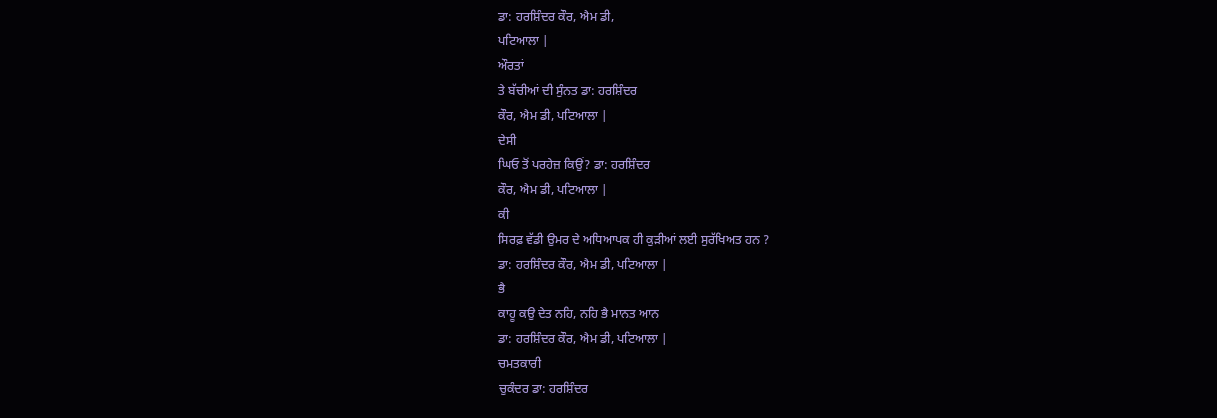ਡਾ: ਹਰਸ਼ਿੰਦਰ ਕੌਰ, ਐਮ ਡੀ,
ਪਟਿਆਲਾ |
ਔਰਤਾਂ
ਤੇ ਬੱਚੀਆਂ ਦੀ ਸੁੰਨਤ ਡਾ: ਹਰਸ਼ਿੰਦਰ
ਕੌਰ, ਐਮ ਡੀ, ਪਟਿਆਲਾ |
ਦੇਸੀ
ਘਿਓ ਤੋਂ ਪਰਹੇਜ਼ ਕਿਉਂ? ਡਾ: ਹਰਸ਼ਿੰਦਰ
ਕੌਰ, ਐਮ ਡੀ, ਪਟਿਆਲਾ |
ਕੀ
ਸਿਰਫ਼ ਵੱਡੀ ਉਮਰ ਦੇ ਅਧਿਆਪਕ ਹੀ ਕੁੜੀਆਂ ਲਈ ਸੁਰੱਖਿਅਤ ਹਨ ?
ਡਾ: ਹਰਸ਼ਿੰਦਰ ਕੌਰ, ਐਮ ਡੀ, ਪਟਿਆਲਾ |
ਭੈ
ਕਾਹੂ ਕਉ ਦੇਤ ਨਹਿ, ਨਹਿ ਭੈ ਮਾਨਤ ਆਨ
ਡਾ: ਹਰਸ਼ਿੰਦਰ ਕੌਰ, ਐਮ ਡੀ, ਪਟਿਆਲਾ |
ਚਮਤਕਾਰੀ
ਚੁਕੰਦਰ ਡਾ: ਹਰਸ਼ਿੰਦਰ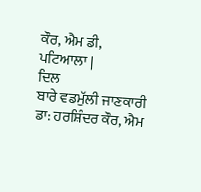ਕੌਰ, ਐਮ ਡੀ,
ਪਟਿਆਲਾ |
ਦਿਲ
ਬਾਰੇ ਵਡਮੁੱਲੀ ਜਾਣਕਾਰੀ
ਡਾ: ਹਰਸ਼ਿੰਦਰ ਕੌਰ, ਐਮ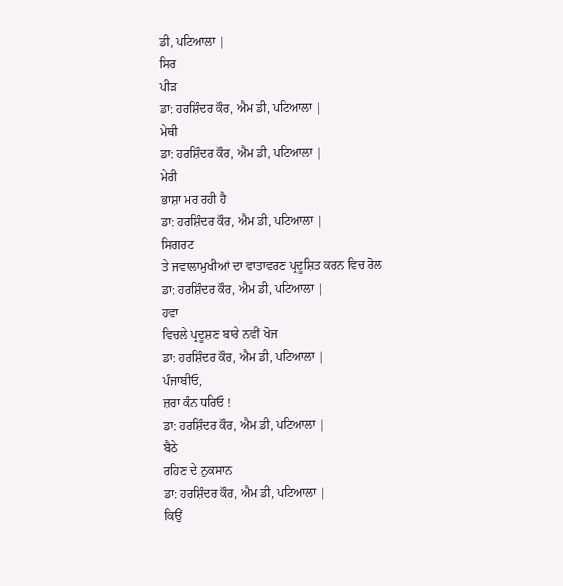ਡੀ, ਪਟਿਆਲਾ |
ਸਿਰ
ਪੀੜ
ਡਾ: ਹਰਸ਼ਿੰਦਰ ਕੌਰ, ਐਮ ਡੀ, ਪਟਿਆਲਾ |
ਮੇਥੀ
ਡਾ: ਹਰਸ਼ਿੰਦਰ ਕੌਰ, ਐਮ ਡੀ, ਪਟਿਆਲਾ |
ਮੇਰੀ
ਭਾਸ਼ਾ ਮਰ ਰਹੀ ਹੈ
ਡਾ: ਹਰਸ਼ਿੰਦਰ ਕੌਰ, ਐਮ ਡੀ, ਪਟਿਆਲਾ |
ਸਿਗਰਟ
ਤੇ ਜਵਾਲਾਮੁਖੀਆਂ ਦਾ ਵਾਤਾਵਰਣ ਪ੍ਰਦੂਸ਼ਿਤ ਕਰਨ ਵਿਚ ਰੋਲ
ਡਾ: ਹਰਸ਼ਿੰਦਰ ਕੌਰ, ਐਮ ਡੀ, ਪਟਿਆਲਾ |
ਹਵਾ
ਵਿਚਲੇ ਪ੍ਰਦੂਸ਼ਣ ਬਾਰੇ ਨਵੀਂ ਖੋਜ
ਡਾ: ਹਰਸ਼ਿੰਦਰ ਕੌਰ, ਐਮ ਡੀ, ਪਟਿਆਲਾ |
ਪੰਜਾਬੀਓ,
ਜ਼ਰਾ ਕੰਨ ਧਰਿਓ !
ਡਾ: ਹਰਸ਼ਿੰਦਰ ਕੌਰ, ਐਮ ਡੀ, ਪਟਿਆਲਾ |
ਬੈਠੇ
ਰਹਿਣ ਦੇ ਨੁਕਸਾਨ
ਡਾ: ਹਰਸ਼ਿੰਦਰ ਕੌਰ, ਐਮ ਡੀ, ਪਟਿਆਲਾ |
ਕਿਉਂ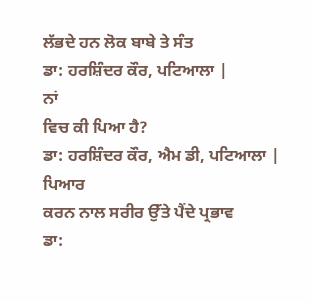ਲੱਭਦੇ ਹਨ ਲੋਕ ਬਾਬੇ ਤੇ ਸੰਤ
ਡਾ: ਹਰਸ਼ਿੰਦਰ ਕੌਰ, ਪਟਿਆਲਾ |
ਨਾਂ
ਵਿਚ ਕੀ ਪਿਆ ਹੈ?
ਡਾ: ਹਰਸ਼ਿੰਦਰ ਕੌਰ, ਐਮ ਡੀ, ਪਟਿਆਲਾ |
ਪਿਆਰ
ਕਰਨ ਨਾਲ ਸਰੀਰ ਉੱਤੇ ਪੈਂਦੇ ਪ੍ਰਭਾਵ
ਡਾ: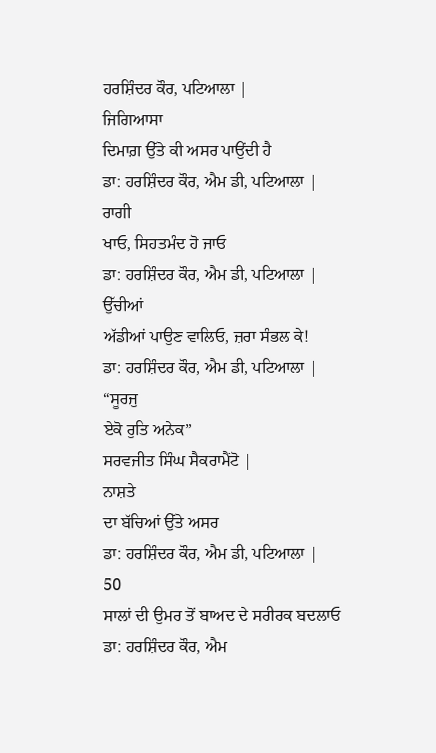ਹਰਸ਼ਿੰਦਰ ਕੌਰ, ਪਟਿਆਲਾ |
ਜਿਗਿਆਸਾ
ਦਿਮਾਗ਼ ਉੱਤੇ ਕੀ ਅਸਰ ਪਾਉਂਦੀ ਹੈ
ਡਾ: ਹਰਸ਼ਿੰਦਰ ਕੌਰ, ਐਮ ਡੀ, ਪਟਿਆਲਾ |
ਰਾਗੀ
ਖਾਓ, ਸਿਹਤਮੰਦ ਹੋ ਜਾਓ
ਡਾ: ਹਰਸ਼ਿੰਦਰ ਕੌਰ, ਐਮ ਡੀ, ਪਟਿਆਲਾ |
ਉੱਚੀਆਂ
ਅੱਡੀਆਂ ਪਾਉਣ ਵਾਲਿਓ, ਜ਼ਰਾ ਸੰਭਲ ਕੇ!
ਡਾ: ਹਰਸ਼ਿੰਦਰ ਕੌਰ, ਐਮ ਡੀ, ਪਟਿਆਲਾ |
“ਸੂਰਜੁ
ਏਕੋ ਰੁਤਿ ਅਨੇਕ”
ਸਰਵਜੀਤ ਸਿੰਘ ਸੈਕਰਾਮੈਂਟੋ |
ਨਾਸ਼ਤੇ
ਦਾ ਬੱਚਿਆਂ ਉੱਤੇ ਅਸਰ
ਡਾ: ਹਰਸ਼ਿੰਦਰ ਕੌਰ, ਐਮ ਡੀ, ਪਟਿਆਲਾ |
50
ਸਾਲਾਂ ਦੀ ਉਮਰ ਤੋਂ ਬਾਅਦ ਦੇ ਸਰੀਰਕ ਬਦਲਾਓ
ਡਾ: ਹਰਸ਼ਿੰਦਰ ਕੌਰ, ਐਮ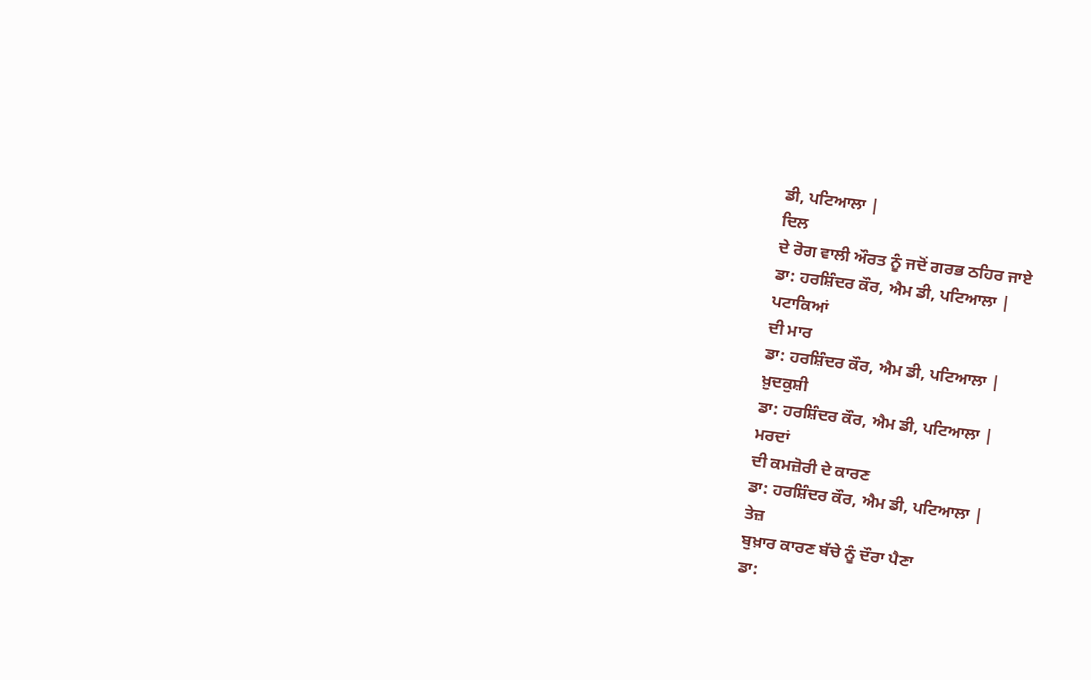ਡੀ, ਪਟਿਆਲਾ |
ਦਿਲ
ਦੇ ਰੋਗ ਵਾਲੀ ਔਰਤ ਨੂੰ ਜਦੋਂ ਗਰਭ ਠਹਿਰ ਜਾਏ
ਡਾ: ਹਰਸ਼ਿੰਦਰ ਕੌਰ, ਐਮ ਡੀ, ਪਟਿਆਲਾ |
ਪਟਾਕਿਆਂ
ਦੀ ਮਾਰ
ਡਾ: ਹਰਸ਼ਿੰਦਰ ਕੌਰ, ਐਮ ਡੀ, ਪਟਿਆਲਾ |
ਖ਼ੁਦਕੁਸ਼ੀ
ਡਾ: ਹਰਸ਼ਿੰਦਰ ਕੌਰ, ਐਮ ਡੀ, ਪਟਿਆਲਾ |
ਮਰਦਾਂ
ਦੀ ਕਮਜ਼ੋਰੀ ਦੇ ਕਾਰਣ
ਡਾ: ਹਰਸ਼ਿੰਦਰ ਕੌਰ, ਐਮ ਡੀ, ਪਟਿਆਲਾ |
ਤੇਜ਼
ਬੁਖ਼ਾਰ ਕਾਰਣ ਬੱਚੇ ਨੂੰ ਦੌਰਾ ਪੈਣਾ
ਡਾ: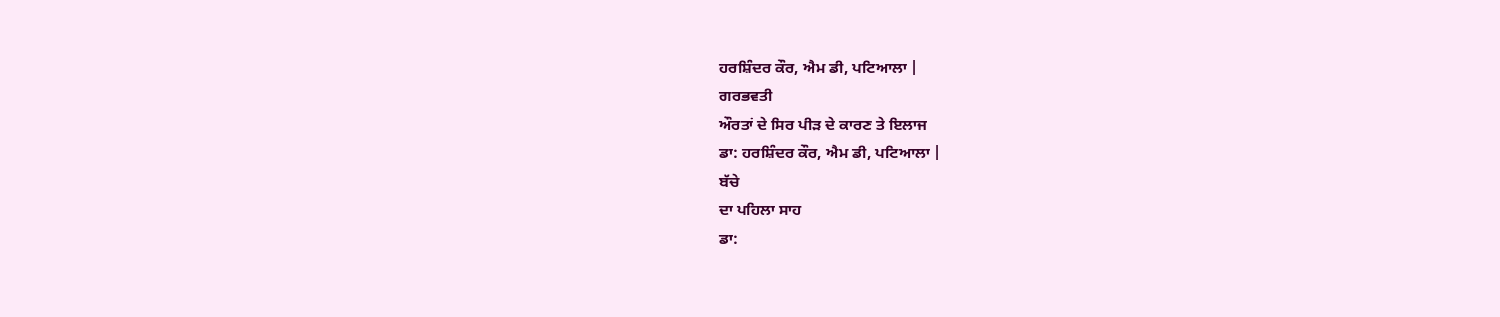ਹਰਸ਼ਿੰਦਰ ਕੌਰ, ਐਮ ਡੀ, ਪਟਿਆਲਾ |
ਗਰਭਵਤੀ
ਔਰਤਾਂ ਦੇ ਸਿਰ ਪੀੜ ਦੇ ਕਾਰਣ ਤੇ ਇਲਾਜ
ਡਾ: ਹਰਸ਼ਿੰਦਰ ਕੌਰ, ਐਮ ਡੀ, ਪਟਿਆਲਾ |
ਬੱਚੇ
ਦਾ ਪਹਿਲਾ ਸਾਹ
ਡਾ: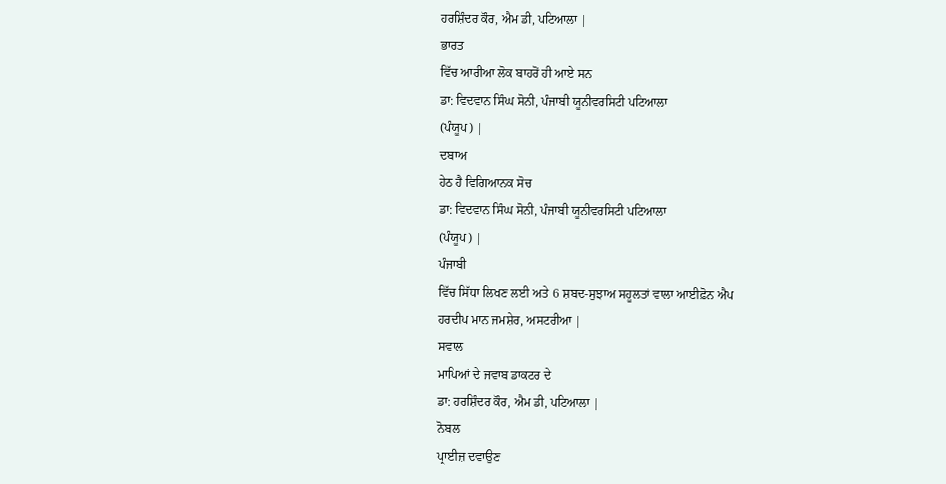ਹਰਸ਼ਿੰਦਰ ਕੌਰ, ਐਮ ਡੀ, ਪਟਿਆਲਾ |
ਭਾਰਤ
ਵਿੱਚ ਆਰੀਆ ਲੋਕ ਬਾਹਰੋਂ ਹੀ ਆਏ ਸਨ
ਡਾ: ਵਿਦਵਾਨ ਸਿੰਘ ਸੋਨੀ, ਪੰਜਾਬੀ ਯੂਨੀਵਰਸਿਟੀ ਪਟਿਆਲਾ
(ਪੰਯੂਪ) |
ਦਬਾਅ
ਹੇਠ ਹੈ ਵਿਗਿਆਨਕ ਸੋਚ
ਡਾ: ਵਿਦਵਾਨ ਸਿੰਘ ਸੋਨੀ, ਪੰਜਾਬੀ ਯੂਨੀਵਰਸਿਟੀ ਪਟਿਆਲਾ
(ਪੰਯੂਪ) |
ਪੰਜਾਬੀ
ਵਿੱਚ ਸਿੱਧਾ ਲਿਖਣ ਲਈ ਅਤੇ 6 ਸ਼ਬਦ-ਸੁਝਾਅ ਸਹੂਲਤਾਂ ਵਾਲਾ ਆਈਫ਼ੋਨ ਐਪ
ਹਰਦੀਪ ਮਾਨ ਜਮਸ਼ੇਰ, ਅਸਟਰੀਆ |
ਸਵਾਲ
ਮਾਪਿਆਂ ਦੇ ਜਵਾਬ ਡਾਕਟਰ ਦੇ
ਡਾ: ਹਰਸ਼ਿੰਦਰ ਕੌਰ, ਐਮ ਡੀ, ਪਟਿਆਲਾ |
ਨੋਬਲ
ਪ੍ਰਾਈਜ਼ ਦਵਾਉਣ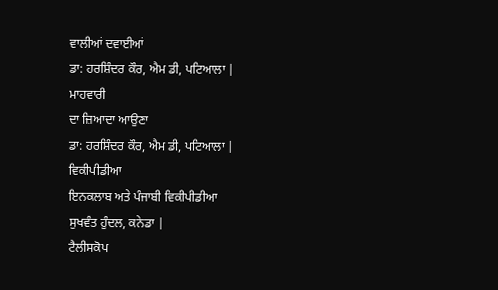ਵਾਲੀਆਂ ਦਵਾਈਆਂ
ਡਾ: ਹਰਸ਼ਿੰਦਰ ਕੌਰ, ਐਮ ਡੀ, ਪਟਿਆਲਾ |
ਮਾਹਵਾਰੀ
ਦਾ ਜ਼ਿਆਦਾ ਆਉਣਾ
ਡਾ: ਹਰਸ਼ਿੰਦਰ ਕੌਰ, ਐਮ ਡੀ, ਪਟਿਆਲਾ |
ਵਿਕੀਪੀਡੀਆ
ਇਨਕਲਾਬ ਅਤੇ ਪੰਜਾਬੀ ਵਿਕੀਪੀਡੀਆ
ਸੁਖਵੰਤ ਹੁੰਦਲ, ਕਨੇਡਾ |
ਟੈਲੀਸਕੋਪ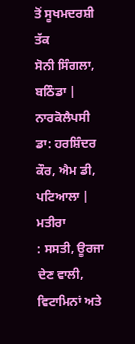ਤੋਂ ਸੂਖਮਦਰਸ਼ੀ ਤੱਕ
ਸੋਨੀ ਸਿੰਗਲਾ, ਬਠਿੰਡਾ |
ਨਾਰਕੋਲੈਪਸੀ
ਡਾ: ਹਰਸ਼ਿੰਦਰ ਕੌਰ, ਐਮ ਡੀ, ਪਟਿਆਲਾ |
ਮਤੀਰਾ
: ਸਸਤੀ, ਊਰਜਾ ਦੇਣ ਵਾਲੀ, ਵਿਟਾਮਿਨਾਂ ਅਤੇ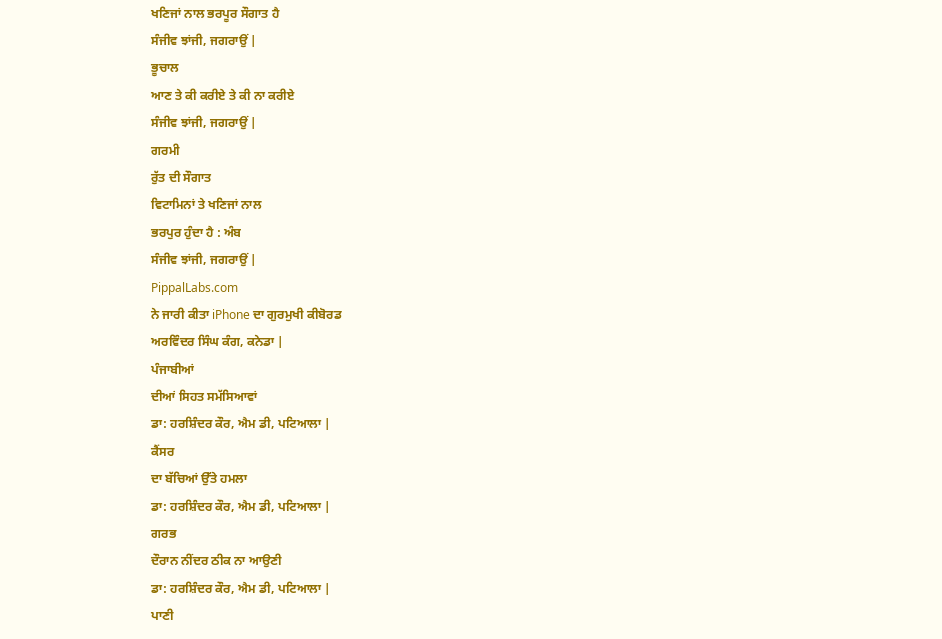ਖਣਿਜਾਂ ਨਾਲ ਭਰਪੂਰ ਸੌਗਾਤ ਹੈ
ਸੰਜੀਵ ਝਾਂਜੀ, ਜਗਰਾਉਂ |
ਭੂਚਾਲ
ਆਣ ਤੇ ਕੀ ਕਰੀਏ ਤੇ ਕੀ ਨਾ ਕਰੀਏ
ਸੰਜੀਵ ਝਾਂਜੀ, ਜਗਰਾਉਂ |
ਗਰਮੀ
ਰੁੱਤ ਦੀ ਸੌਗਾਤ
ਵਿਟਾਮਿਨਾਂ ਤੇ ਖਣਿਜਾਂ ਨਾਲ
ਭਰਪੁਰ ਹੁੰਦਾ ਹੈ : ਅੰਬ
ਸੰਜੀਵ ਝਾਂਜੀ, ਜਗਰਾਉਂ |
PippalLabs.com
ਨੇ ਜਾਰੀ ਕੀਤਾ iPhone ਦਾ ਗੁਰਮੁਖੀ ਕੀਬੋਰਡ
ਅਰਵਿੰਦਰ ਸਿੰਘ ਕੰਗ, ਕਨੇਡਾ |
ਪੰਜਾਬੀਆਂ
ਦੀਆਂ ਸਿਹਤ ਸਮੱਸਿਆਵਾਂ
ਡਾ: ਹਰਸ਼ਿੰਦਰ ਕੌਰ, ਐਮ ਡੀ, ਪਟਿਆਲਾ |
ਕੈਂਸਰ
ਦਾ ਬੱਚਿਆਂ ਉੱਤੇ ਹਮਲਾ
ਡਾ: ਹਰਸ਼ਿੰਦਰ ਕੌਰ, ਐਮ ਡੀ, ਪਟਿਆਲਾ |
ਗਰਭ
ਦੌਰਾਨ ਨੀਂਦਰ ਠੀਕ ਨਾ ਆਉਣੀ
ਡਾ: ਹਰਸ਼ਿੰਦਰ ਕੌਰ, ਐਮ ਡੀ, ਪਟਿਆਲਾ |
ਪਾਣੀ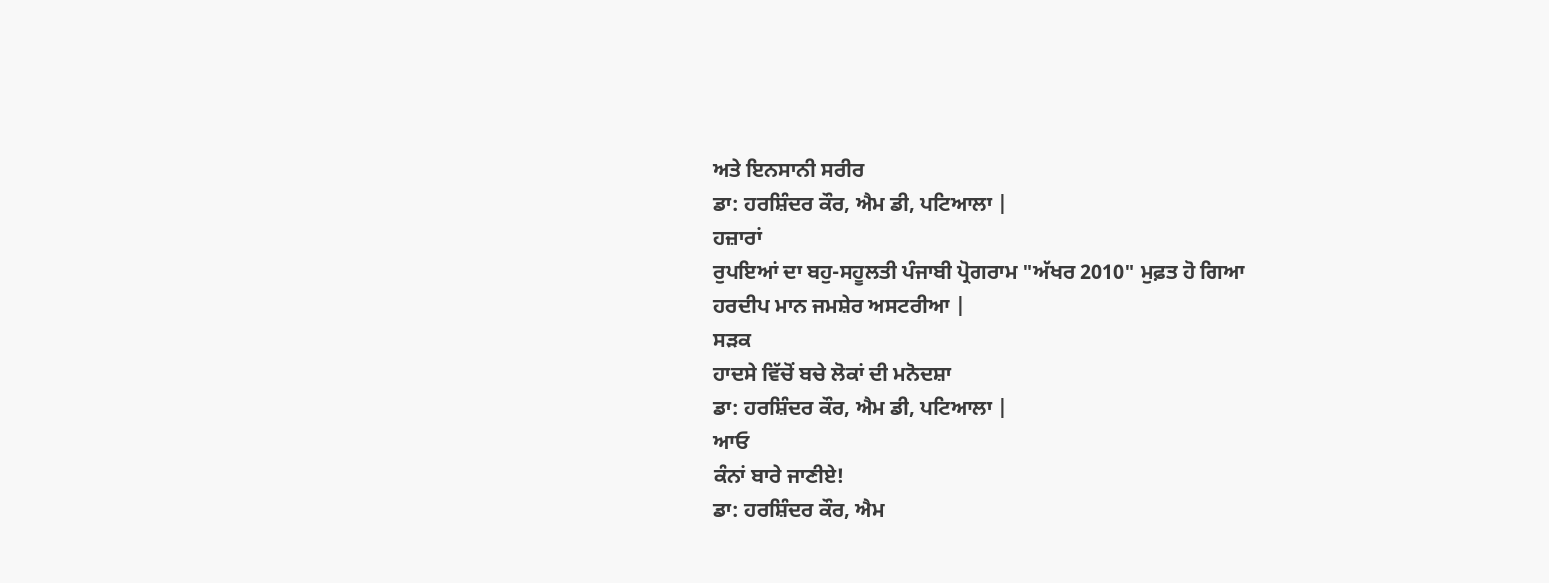ਅਤੇ ਇਨਸਾਨੀ ਸਰੀਰ
ਡਾ: ਹਰਸ਼ਿੰਦਰ ਕੌਰ, ਐਮ ਡੀ, ਪਟਿਆਲਾ |
ਹਜ਼ਾਰਾਂ
ਰੁਪਇਆਂ ਦਾ ਬਹੁ-ਸਹੂਲਤੀ ਪੰਜਾਬੀ ਪ੍ਰੋਗਰਾਮ "ਅੱਖਰ 2010" ਮੁਫ਼ਤ ਹੋ ਗਿਆ
ਹਰਦੀਪ ਮਾਨ ਜਮਸ਼ੇਰ ਅਸਟਰੀਆ |
ਸੜਕ
ਹਾਦਸੇ ਵਿੱਚੋਂ ਬਚੇ ਲੋਕਾਂ ਦੀ ਮਨੋਦਸ਼ਾ
ਡਾ: ਹਰਸ਼ਿੰਦਰ ਕੌਰ, ਐਮ ਡੀ, ਪਟਿਆਲਾ |
ਆਓ
ਕੰਨਾਂ ਬਾਰੇ ਜਾਣੀਏ!
ਡਾ: ਹਰਸ਼ਿੰਦਰ ਕੌਰ, ਐਮ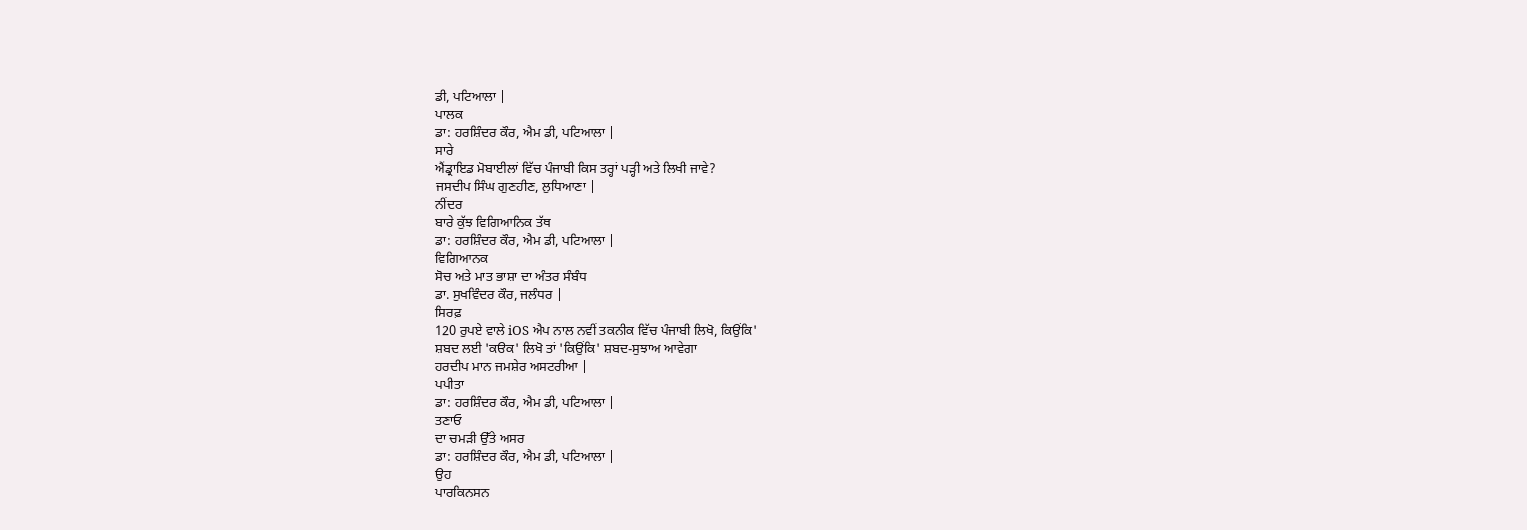ਡੀ, ਪਟਿਆਲਾ |
ਪਾਲਕ
ਡਾ: ਹਰਸ਼ਿੰਦਰ ਕੌਰ, ਐਮ ਡੀ, ਪਟਿਆਲਾ |
ਸਾਰੇ
ਐਂਡ੍ਰਾਇਡ ਮੋਬਾਈਲਾਂ ਵਿੱਚ ਪੰਜਾਬੀ ਕਿਸ ਤਰ੍ਹਾਂ ਪੜ੍ਹੀ ਅਤੇ ਲਿਖੀ ਜਾਵੇ?
ਜਸਦੀਪ ਸਿੰਘ ਗੁਣਹੀਣ, ਲੁਧਿਆਣਾ |
ਨੀਂਦਰ
ਬਾਰੇ ਕੁੱਝ ਵਿਗਿਆਨਿਕ ਤੱਥ
ਡਾ: ਹਰਸ਼ਿੰਦਰ ਕੌਰ, ਐਮ ਡੀ, ਪਟਿਆਲਾ |
ਵਿਗਿਆਨਕ
ਸੋਚ ਅਤੇ ਮਾਤ ਭਾਸ਼ਾ ਦਾ ਅੰਤਰ ਸੰਬੰਧ
ਡਾ. ਸੁਖਵਿੰਦਰ ਕੌਰ, ਜਲੰਧਰ |
ਸਿਰਫ਼
120 ਰੁਪਏ ਵਾਲੇ iOS ਐਪ ਨਾਲ ਨਵੀਂ ਤਕਨੀਕ ਵਿੱਚ ਪੰਜਾਬੀ ਲਿਖੋ, ਕਿਉਂਕਿ'
ਸ਼ਬਦ ਲਈ 'ਕੳਕ' ਲਿਖੋ ਤਾਂ 'ਕਿਉਂਕਿ' ਸ਼ਬਦ-ਸੁਝਾਅ ਆਵੇਗਾ
ਹਰਦੀਪ ਮਾਨ ਜਮਸ਼ੇਰ ਅਸਟਰੀਆ |
ਪਪੀਤਾ
ਡਾ: ਹਰਸ਼ਿੰਦਰ ਕੌਰ, ਐਮ ਡੀ, ਪਟਿਆਲਾ |
ਤਣਾਓ
ਦਾ ਚਮੜੀ ਉੱਤੇ ਅਸਰ
ਡਾ: ਹਰਸ਼ਿੰਦਰ ਕੌਰ, ਐਮ ਡੀ, ਪਟਿਆਲਾ |
ਉਹ
ਪਾਰਕਿਨਸਨ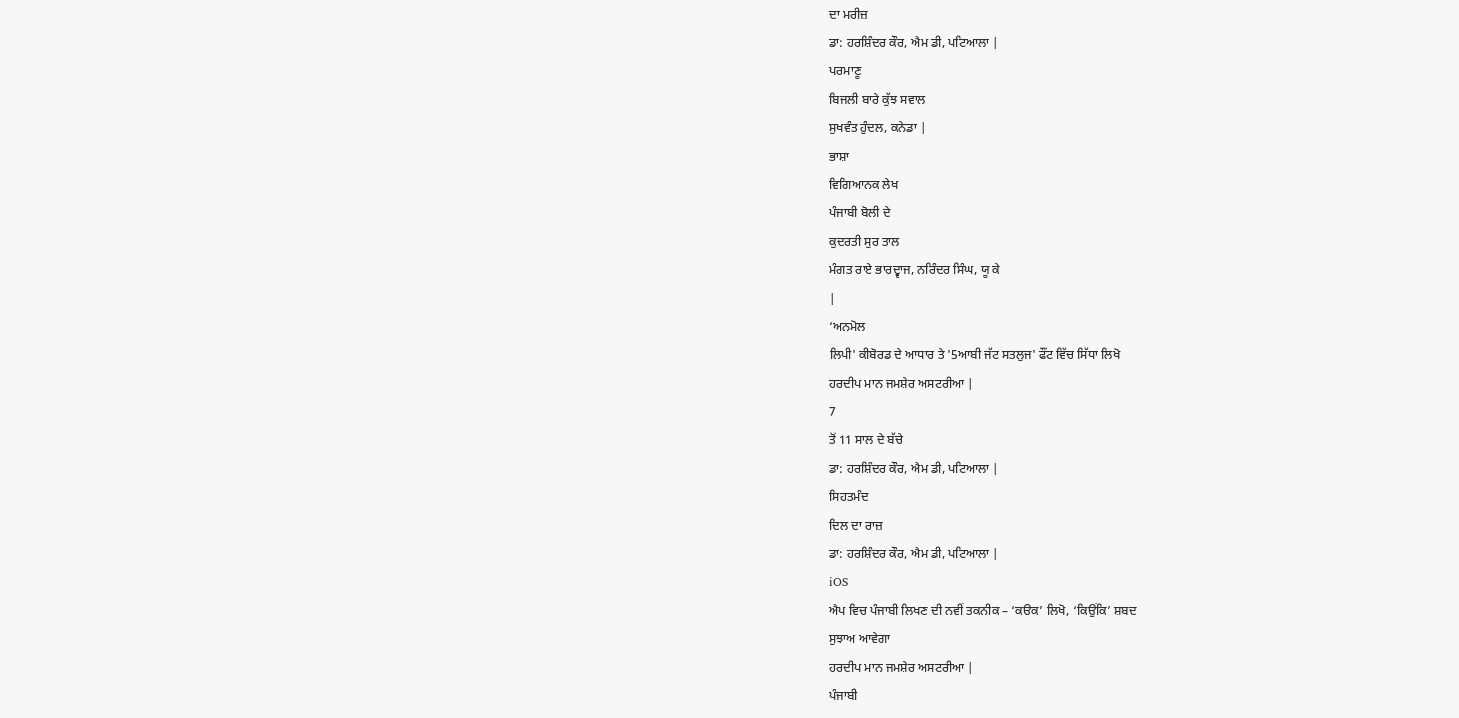ਦਾ ਮਰੀਜ਼
ਡਾ: ਹਰਸ਼ਿੰਦਰ ਕੌਰ, ਐਮ ਡੀ, ਪਟਿਆਲਾ |
ਪਰਮਾਣੂ
ਬਿਜਲੀ ਬਾਰੇ ਕੁੱਝ ਸਵਾਲ
ਸੁਖਵੰਤ ਹੁੰਦਲ, ਕਨੇਡਾ |
ਭਾਸ਼ਾ
ਵਿਗਿਆਨਕ ਲੇਖ
ਪੰਜਾਬੀ ਬੋਲੀ ਦੇ
ਕੁਦਰਤੀ ਸੁਰ ਤਾਲ
ਮੰਗਤ ਰਾਏ ਭਾਰਦ੍ਵਾਜ, ਨਰਿੰਦਰ ਸਿੰਘ, ਯੂ ਕੇ
|
‘ਅਨਮੋਲ
ਲਿਪੀ' ਕੀਬੋਰਡ ਦੇ ਆਧਾਰ ਤੇ '5ਆਬੀ ਜੱਟ ਸਤਲੁਜ' ਫੌਂਟ ਵਿੱਚ ਸਿੱਧਾ ਲਿਖੋ
ਹਰਦੀਪ ਮਾਨ ਜਮਸ਼ੇਰ ਅਸਟਰੀਆ |
7
ਤੋਂ 11 ਸਾਲ ਦੇ ਬੱਚੇ
ਡਾ: ਹਰਸ਼ਿੰਦਰ ਕੌਰ, ਐਮ ਡੀ, ਪਟਿਆਲਾ |
ਸਿਹਤਮੰਦ
ਦਿਲ ਦਾ ਰਾਜ਼
ਡਾ: ਹਰਸ਼ਿੰਦਰ ਕੌਰ, ਐਮ ਡੀ, ਪਟਿਆਲਾ |
iOS
ਐਪ ਵਿਚ ਪੰਜਾਬੀ ਲਿਖਣ ਦੀ ਨਵੀਂ ਤਕਨੀਕ – ‘ਕੳਕ’ ਲਿਖੋ, ‘ਕਿਉਂਕਿ’ ਸ਼ਬਦ
ਸੁਝਾਅ ਆਵੇਗਾ
ਹਰਦੀਪ ਮਾਨ ਜਮਸ਼ੇਰ ਅਸਟਰੀਆ |
ਪੰਜਾਬੀ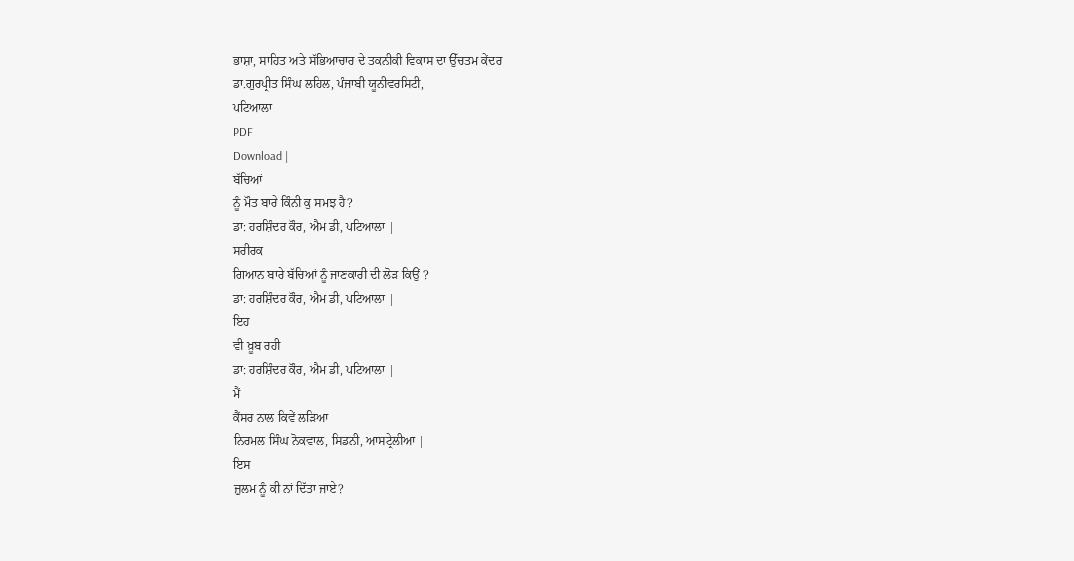ਭਾਸ਼ਾ, ਸਾਹਿਤ ਅਤੇ ਸੱਭਿਆਚਾਰ ਦੇ ਤਕਨੀਕੀ ਵਿਕਾਸ ਦਾ ਉੱਚਤਮ ਕੇਂਦਰ
ਡਾ.ਗੁਰਪ੍ਰੀਤ ਸਿੰਘ ਲਹਿਲ, ਪੰਜਾਬੀ ਯੂਨੀਵਰਸਿਟੀ,
ਪਟਿਆਲਾ
PDF
Download |
ਬੱਚਿਆਂ
ਨੂੰ ਮੌਤ ਬਾਰੇ ਕਿੰਨੀ ਕੁ ਸਮਝ ਹੈ?
ਡਾ: ਹਰਸ਼ਿੰਦਰ ਕੌਰ, ਐਮ ਡੀ, ਪਟਿਆਲਾ |
ਸਰੀਰਕ
ਗਿਆਨ ਬਾਰੇ ਬੱਚਿਆਂ ਨੂੰ ਜਾਣਕਾਰੀ ਦੀ ਲੋੜ ਕਿਉਂ ?
ਡਾ: ਹਰਸ਼ਿੰਦਰ ਕੌਰ, ਐਮ ਡੀ, ਪਟਿਆਲਾ |
ਇਹ
ਵੀ ਖ਼ੂਬ ਰਹੀ
ਡਾ: ਹਰਸ਼ਿੰਦਰ ਕੌਰ, ਐਮ ਡੀ, ਪਟਿਆਲਾ |
ਮੈਂ
ਕੈਂਸਰ ਨਾਲ ਕਿਵੇਂ ਲੜਿਆ
ਨਿਰਮਲ ਸਿੰਘ ਨੋਕਵਾਲ, ਸਿਡਨੀ, ਆਸਟ੍ਰੇਲੀਆ |
ਇਸ
ਜ਼ੁਲਮ ਨੂੰ ਕੀ ਨਾਂ ਦਿੱਤਾ ਜਾਏ?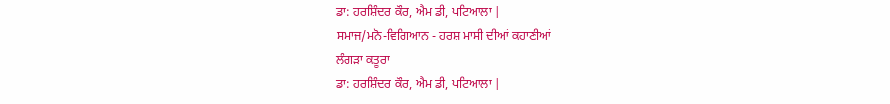ਡਾ: ਹਰਸ਼ਿੰਦਰ ਕੌਰ, ਐਮ ਡੀ, ਪਟਿਆਲਾ |
ਸਮਾਜ/ਮਨੋ-ਵਿਗਿਆਨ - ਹਰਸ਼ ਮਾਸੀ ਦੀਆਂ ਕਹਾਣੀਆਂ
ਲੰਗੜਾ ਕਤੂਰਾ
ਡਾ: ਹਰਸ਼ਿੰਦਰ ਕੌਰ, ਐਮ ਡੀ, ਪਟਿਆਲਾ |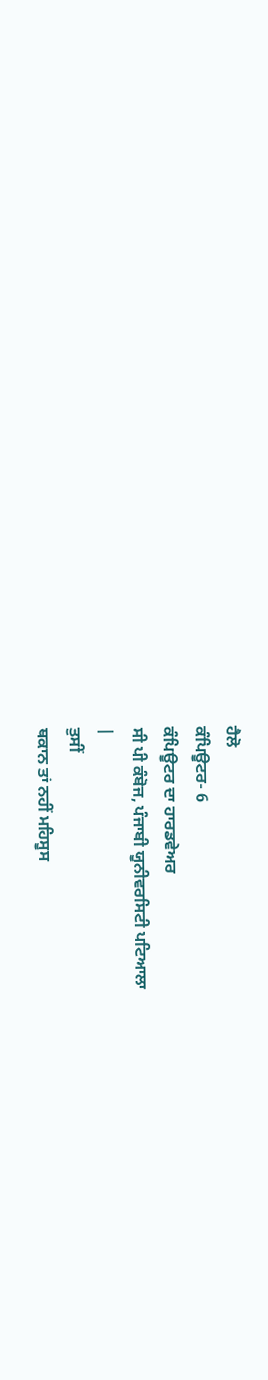ਹੈਲੋ
ਕੰਪਿਊਟਰ- 6
ਕੰਪਿਊਟਰ ਦਾ ਹਾਰਡਵੇਅਰ
ਸੀ ਪੀ ਕੰਬੋਜ, ਪੰਜਾਬੀ ਯੂਨੀਵਰਸਿਟੀ ਪਟਿਆਲਾ
|
ਤੁਸੀਂ
ਥਕਾਨ ਤਾਂ ਨਹੀਂ ਮਹਿਸੂਸ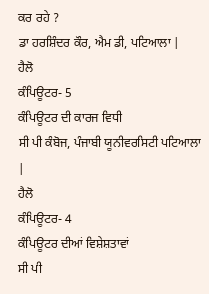ਕਰ ਰਹੇ ?
ਡਾ ਹਰਸ਼ਿੰਦਰ ਕੌਰ, ਐਮ ਡੀ, ਪਟਿਆਲਾ |
ਹੈਲੋ
ਕੰਪਿਊਟਰ- 5
ਕੰਪਿਊਟਰ ਦੀ ਕਾਰਜ ਵਿਧੀ
ਸੀ ਪੀ ਕੰਬੋਜ, ਪੰਜਾਬੀ ਯੂਨੀਵਰਸਿਟੀ ਪਟਿਆਲਾ
|
ਹੈਲੋ
ਕੰਪਿਊਟਰ- 4
ਕੰਪਿਊਟਰ ਦੀਆਂ ਵਿਸ਼ੇਸ਼ਤਾਵਾਂ
ਸੀ ਪੀ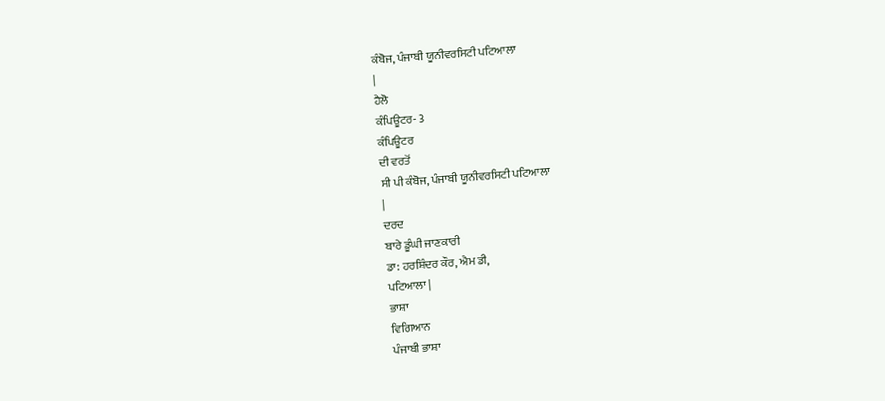ਕੰਬੋਜ, ਪੰਜਾਬੀ ਯੂਨੀਵਰਸਿਟੀ ਪਟਿਆਲਾ
|
ਹੈਲੋ
ਕੰਪਿਊਟਰ- 3
ਕੰਪਿਊਟਰ
ਦੀ ਵਰਤੋਂ
ਸੀ ਪੀ ਕੰਬੋਜ, ਪੰਜਾਬੀ ਯੂਨੀਵਰਸਿਟੀ ਪਟਿਆਲਾ
|
ਦਰਦ
ਬਾਰੇ ਡੂੰਘੀ ਜਾਣਕਾਰੀ
ਡਾ: ਹਰਸ਼ਿੰਦਰ ਕੌਰ, ਐਮ ਡੀ,
ਪਟਿਆਲਾ |
ਭਾਸ਼ਾ
ਵਿਗਿਆਨ
ਪੰਜਾਬੀ ਭਾਸ਼ਾ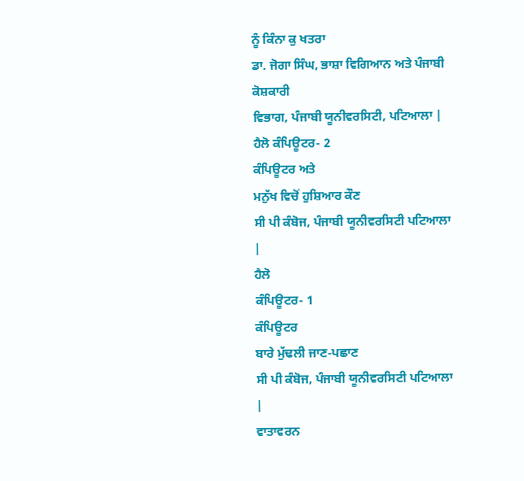ਨੂੰ ਕਿੰਨਾ ਕੁ ਖਤਰਾ
ਡਾ. ਜੋਗਾ ਸਿੰਘ, ਭਾਸ਼ਾ ਵਿਗਿਆਨ ਅਤੇ ਪੰਜਾਬੀ ਕੋਸ਼ਕਾਰੀ
ਵਿਭਾਗ, ਪੰਜਾਬੀ ਯੂਨੀਵਰਸਿਟੀ, ਪਟਿਆਲਾ |
ਹੈਲੋ ਕੰਪਿਊਟਰ- 2
ਕੰਪਿਊਟਰ ਅਤੇ
ਮਨੁੱਖ ਵਿਚੋਂ ਹੁਸ਼ਿਆਰ ਕੌਣ
ਸੀ ਪੀ ਕੰਬੋਜ, ਪੰਜਾਬੀ ਯੂਨੀਵਰਸਿਟੀ ਪਟਿਆਲਾ
|
ਹੈਲੋ
ਕੰਪਿਊਟਰ- 1
ਕੰਪਿਊਟਰ
ਬਾਰੇ ਮੁੱਢਲੀ ਜਾਣ-ਪਛਾਣ
ਸੀ ਪੀ ਕੰਬੋਜ, ਪੰਜਾਬੀ ਯੂਨੀਵਰਸਿਟੀ ਪਟਿਆਲਾ
|
ਵਾਤਾਵਰਨ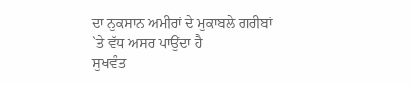ਦਾ ਨੁਕਸਾਨ ਅਮੀਰਾਂ ਦੇ ਮੁਕਾਬਲੇ ਗਰੀਬਾਂ `ਤੇ ਵੱਧ ਅਸਰ ਪਾਉਂਦਾ ਹੈ
ਸੁਖਵੰਤ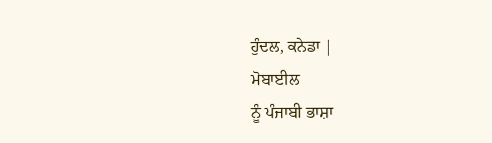ਹੁੰਦਲ, ਕਨੇਡਾ |
ਮੋਬਾਈਲ
ਨੂੰ ਪੰਜਾਬੀ ਭਾਸ਼ਾ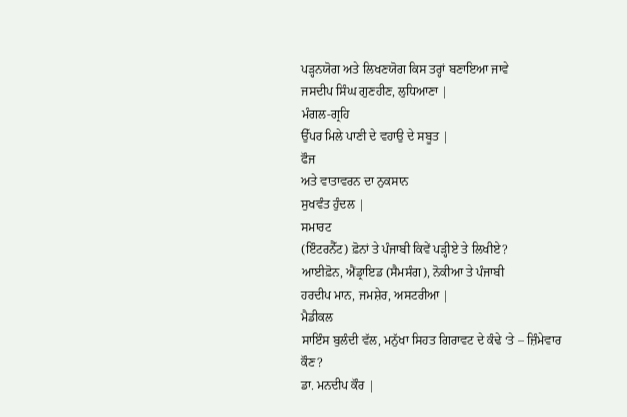ਪੜ੍ਹਨਯੋਗ ਅਤੇ ਲਿਖਣਯੋਗ ਕਿਸ ਤਰ੍ਹਾਂ ਬਣਾਇਆ ਜਾਵੇ
ਜਸਦੀਪ ਸਿੰਘ ਗੁਣਹੀਣ, ਲੁਧਿਆਣਾ |
ਮੰਗਲ-ਗ੍ਰਹਿ
ਉੱਪਰ ਮਿਲੇ ਪਾਣੀ ਦੇ ਵਹਾਉ ਦੇ ਸਬੂਤ |
ਫੌਜ
ਅਤੇ ਵਾਤਾਵਰਨ ਦਾ ਨੁਕਸਾਨ
ਸੁਖਵੰਤ ਹੁੰਦਲ |
ਸਮਾਰਟ
(ਇੰਟਰਨੈੱਟ) ਫ਼ੋਨਾਂ ਤੇ ਪੰਜਾਬੀ ਕਿਵੇਂ ਪੜ੍ਹੀਏ ਤੇ ਲਿਖੀਏ?
ਆਈਫ਼ੋਨ, ਐਂਡ੍ਰਾਇਡ (ਸੈਮਸੰਗ), ਨੋਕੀਆ ਤੇ ਪੰਜਾਬੀ
ਹਰਦੀਪ ਮਾਨ, ਜਮਸ਼ੇਰ, ਅਸਟਰੀਆ |
ਮੈਡੀਕਲ
ਸਾਇੰਸ ਬੁਲੰਦੀ ਵੱਲ, ਮਨੁੱਖਾ ਸਿਹਤ ਗਿਰਾਵਟ ਦੇ ਕੰਢੇ ‘ਤੇ – ਜ਼ਿੰਮੇਵਾਰ ਕੌਣ?
ਡਾ. ਮਨਦੀਪ ਕੌਰ |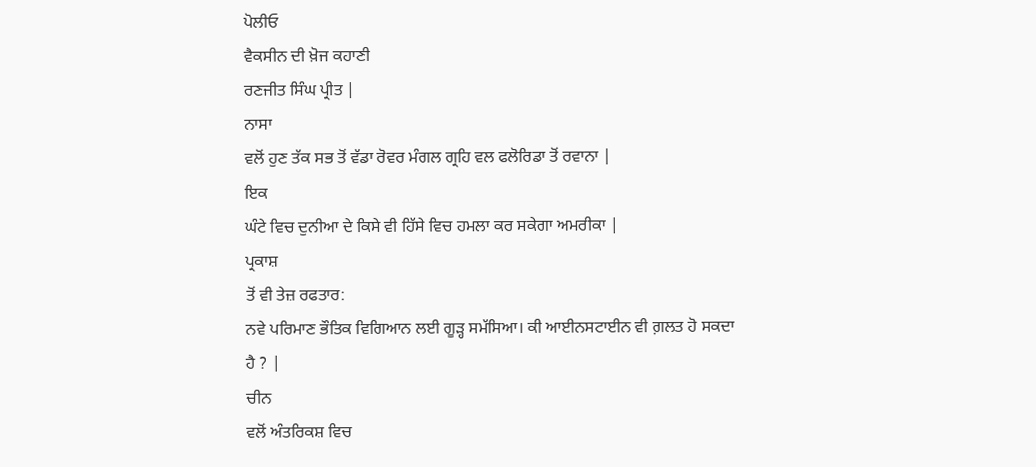ਪੋਲੀਓ
ਵੈਕਸੀਨ ਦੀ ਖ਼ੋਜ ਕਹਾਣੀ
ਰਣਜੀਤ ਸਿੰਘ ਪ੍ਰੀਤ |
ਨਾਸਾ
ਵਲੋਂ ਹੁਣ ਤੱਕ ਸਭ ਤੋਂ ਵੱਡਾ ਰੋਵਰ ਮੰਗਲ ਗ੍ਰਹਿ ਵਲ ਫਲੋਰਿਡਾ ਤੋਂ ਰਵਾਨਾ |
ਇਕ
ਘੰਟੇ ਵਿਚ ਦੁਨੀਆ ਦੇ ਕਿਸੇ ਵੀ ਹਿੱਸੇ ਵਿਚ ਹਮਲਾ ਕਰ ਸਕੇਗਾ ਅਮਰੀਕਾ |
ਪ੍ਰਕਾਸ਼
ਤੋਂ ਵੀ ਤੇਜ਼ ਰਫਤਾਰ:
ਨਵੇ ਪਰਿਮਾਣ ਭੌਤਿਕ ਵਿਗਿਆਨ ਲਈ ਗੂੜ੍ਹ ਸਮੱਸਿਆ। ਕੀ ਆਈਨਸਟਾਈਨ ਵੀ ਗ਼ਲਤ ਹੋ ਸਕਦਾ
ਹੈ ? |
ਚੀਨ
ਵਲੋਂ ਅੰਤਰਿਕਸ਼ ਵਿਚ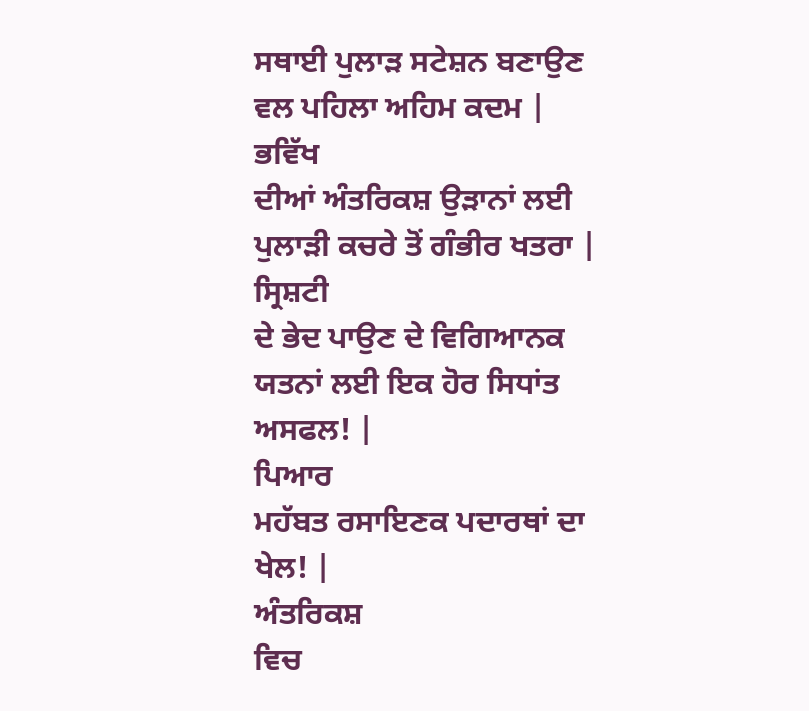ਸਥਾਈ ਪੁਲਾੜ ਸਟੇਸ਼ਨ ਬਣਾਉਣ ਵਲ ਪਹਿਲਾ ਅਹਿਮ ਕਦਮ |
ਭਵਿੱਖ
ਦੀਆਂ ਅੰਤਰਿਕਸ਼ ਉੜਾਨਾਂ ਲਈ ਪੁਲਾੜੀ ਕਚਰੇ ਤੋਂ ਗੰਭੀਰ ਖਤਰਾ |
ਸ੍ਰਿਸ਼ਟੀ
ਦੇ ਭੇਦ ਪਾਉਣ ਦੇ ਵਿਗਿਆਨਕ ਯਤਨਾਂ ਲਈ ਇਕ ਹੋਰ ਸਿਧਾਂਤ ਅਸਫਲ! |
ਪਿਆਰ
ਮਹੱਬਤ ਰਸਾਇਣਕ ਪਦਾਰਥਾਂ ਦਾ ਖੇਲ! |
ਅੰਤਰਿਕਸ਼
ਵਿਚ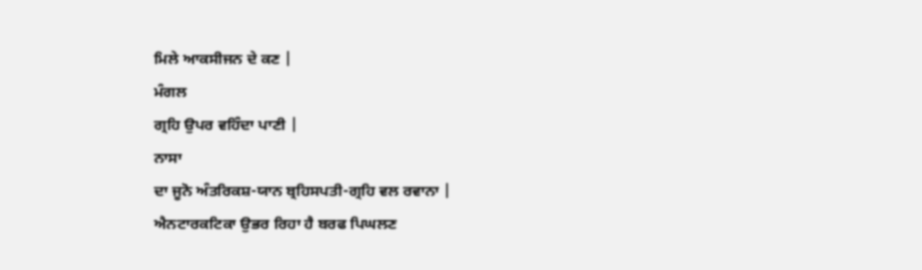ਮਿਲੇ ਆਕਸੀਜਨ ਦੇ ਕਣ |
ਮੰਗਲ
ਗ੍ਰਹਿ ਉਪਰ ਵਹਿੰਦਾ ਪਾਣੀ |
ਨਾਸਾ
ਦਾ ਜੂਨੋ ਅੰਤਰਿਕਸ਼-ਯਾਨ ਬ੍ਰਹਿਸਪਤੀ-ਗ੍ਰਹਿ ਵਲ ਰਵਾਨਾ |
ਐਨਟਾਰਕਟਿਕਾ ਉਭਰ ਰਿਹਾ ਹੈ ਬਰਫ ਪਿਘਲਣ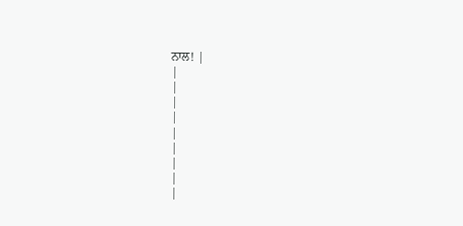ਨਾਲ! |
|
|
|
|
|
|
|
|
|